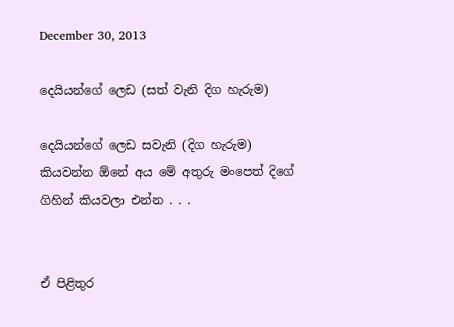December 30, 2013

දෙයියන්ගේ ලෙඩ (සත් වැනි දිග හැරුම)

දෙයියන්ගේ ලෙඩ සවැනි (දිග හැරුම) කියවන්න ‍ඕනේ අය මේ අතුරු මංපෙත් දිගේ ගිහින් කියවලා එන්න . . .


ඒ පිළිතුර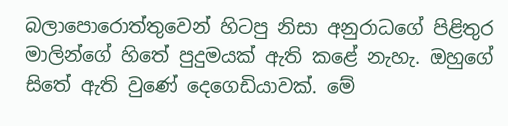බලාපොරොත්තුවෙන් හිටපු නිසා අනුරාධගේ පිළිතුර මාලින්ගේ හිතේ පුදුමයක් ඇති කළේ නැහැ. ඔහුගේ සිතේ ඇති වුණේ දෙගෙඩියාවක්. මේ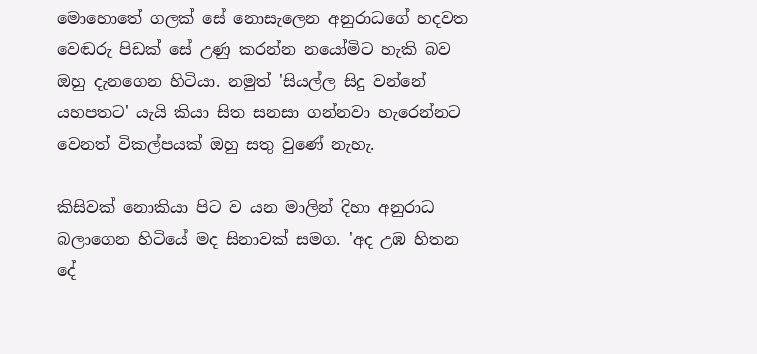මොහොතේ ගලක් සේ නොසැලෙන අනුරාධගේ හදවත වෙඬරු පිඩක් සේ උණු කරන්න නයෝමිට හැකි බව ඔහු දැනගෙන හිටියා. නමුත් 'සියල්ල සිදු වන්නේ යහපතට' යැයි කියා සිත සනසා ගන්නවා හැරෙන්නට‍ වෙනත් විකල්පයක් ඔහු සතු වුණේ නැහැ.

කිසි‍වක් නොකියා පිට ව යන මාලින් දිහා අනුරාධ බලාගෙන හිටියේ මද සිනාවක් සමග. 'අද උඹ හිතන දේ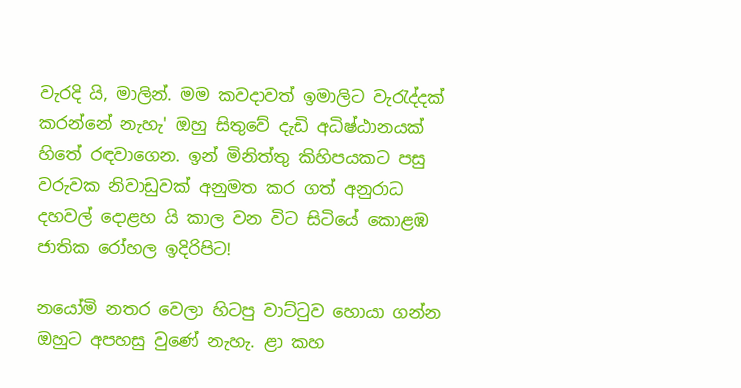වැරදි යි, මාලින්. මම කවදාවත් ඉමාලිට වැරැද්දක් කරන්නේ නැහැ' ඔහු සිතුවේ දැඩි අධිෂ්ඨානයක් හිතේ රඳවාගෙන. ඉන් මිනිත්තු කිහිපයකට පසු වරුවක නිවාඩුවක් අනුමත කර ගත් අනුරාධ දහවල් දොළහ යි කාල වන විට සිටියේ කොළඹ ජාතික රෝහල ඉදිරිපිට!

නයෝමි නතර වෙලා හිටපු වාට්ටුව හොයා ගන්න ඔහුට අපහසු වුණේ නැහැ. ළා කහ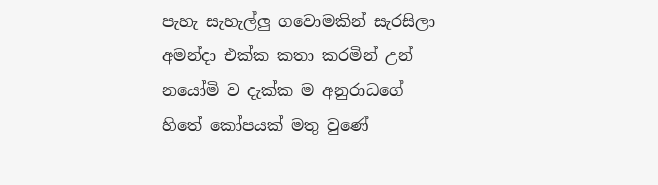පැහැ සැහැල්ලු ගවොමකින් සැරසිලා අමන්දා එක්ක කතා කරමින් උන් නයෝමි ව දැක්ක ම අනුරාධගේ හිතේ කෝපයක් මතු වුණේ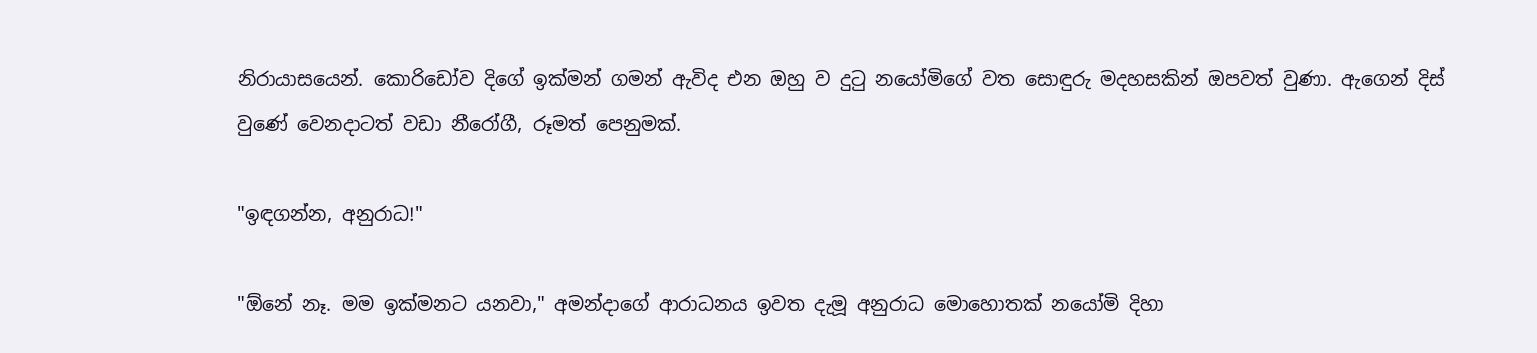නිරායාසයෙන්. කොරිඩෝව දිගේ ඉක්මන් ගමන් ඇවිද එන ඔහු ව දුටු නයෝමිගේ වත සොඳුරු මදහසකින් ඔපවත් වුණා. ඇගෙන් දිස් වුණේ වෙනදාටත් වඩා නීරෝගී, රූමත් පෙනුමක්.

"ඉඳගන්න, අනුරාධ!"

"ඕනේ නෑ. මම ඉක්මනට යනවා," අමන්දාගේ ආරාධනය ඉවත දැමූ අනුරාධ මොහොතක් නයෝමි දිහා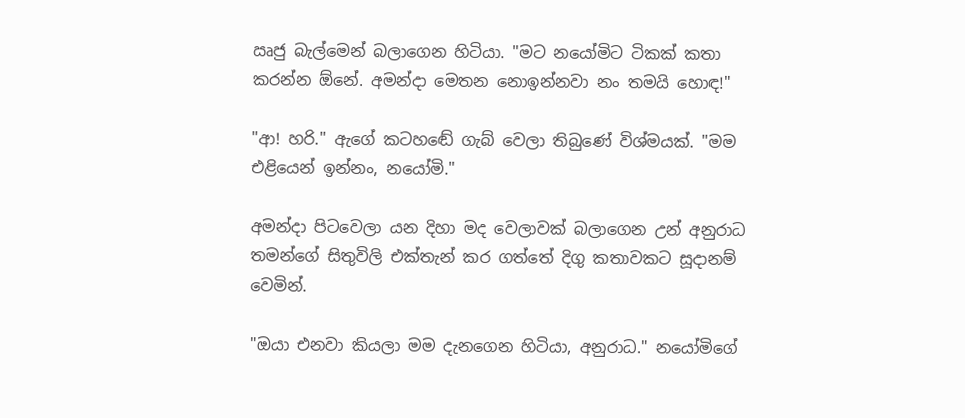ඍජු බැල්මෙන් බලාගෙන හිටියා. "මට නයෝමිට ටිකක් කතා කරන්න ඕනේ. අමන්දා මෙතන නොඉන්නවා නං තමයි හොඳ!"

"ආ! හරි." ඇගේ කටහ‍ඬේ ගැබ් වෙලා තිබුණේ විශ්මයක්. "මම එළියෙන් ඉන්නං, නයෝමි."

අමන්දා පිටවෙලා යන දිහා මද වෙලාවක් බලාගෙන උන් අනුරාධ තමන්ගේ සිතුවිලි එක්තැන් කර ගත්තේ දිගු කතාවකට සූදානම් වෙමින්.

"ඔයා එනවා කියලා මම දැනගෙන හිටියා, අනුරාධ." නයෝමිගේ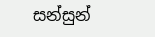සන්සුන්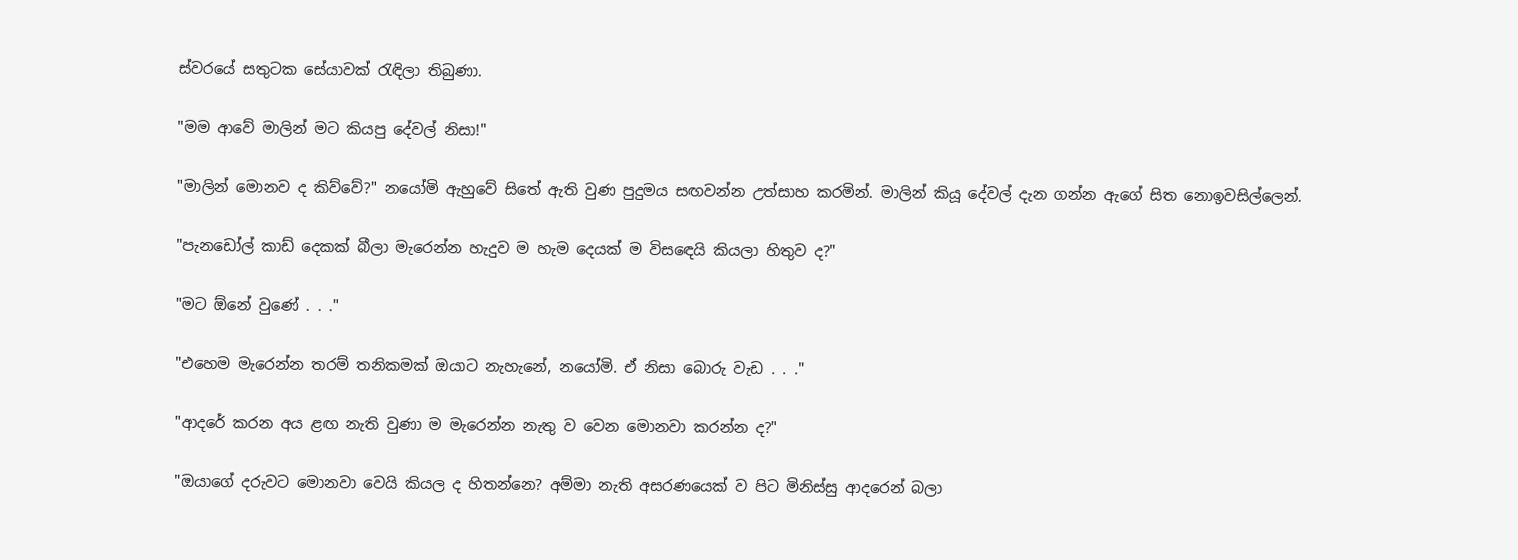ස්වරයේ සතුටක සේයාවක් රැඳිලා තිබුණා.

"මම ආවේ මාලින් මට කියපු දේවල් නිසා!"

"මාලින් මොනව ද කිව්වේ?" නයෝමි ඇහුවේ සිතේ ඇති වුණ පුදුමය සඟවන්න උත්සාහ කරමින්. මාලින් කියූ දේවල් දැන ගන්න ඇගේ සිත නොඉවසිල්ලෙන්.

"පැනඩෝල් කාඩ් දෙකක් බීලා මැරෙන්න හැදුව ම හැම දෙයක් ම විස‍ඳෙයි කියලා හිතුව ද?"

"මට ඕනේ වුණේ . . ."

"එහෙම මැරෙන්න තරම් තනිකමක් ඔයාට නැහැනේ, නයෝමි. ඒ නිසා බොරු වැඩ . . ."

"ආදරේ කරන අය ළඟ නැති වුණා ම මැරෙන්න නැතු ව වෙන මොනවා කරන්න ද?"

"ඔයාගේ දරුවට මොනවා වෙයි කියල ද හිතන්නෙ? අම්මා නැති අසරණයෙක් ව පිට මිනිස්සු ආදරෙන් බලා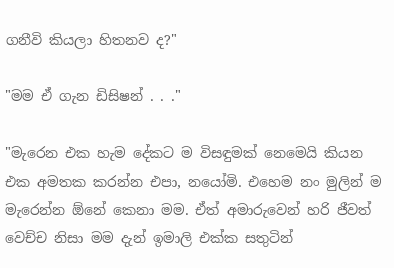ගනීවි කියලා හිතනව ද?"

"මම ඒ ගැන ඩිසිෂන් . . ."

"මැරෙන එක හැම දේකට ම විසඳුමක් නෙමෙයි කියන එක අමතක කරන්න එපා, නයෝමි. එහෙම නං මුලින් ම මැරෙන්න ඕනේ කෙනා මම. ඒත් අමාරුවෙන් හරි ජීවත් වෙච්ච නිසා මම දැන් ඉමාලි එක්ක සතුටින්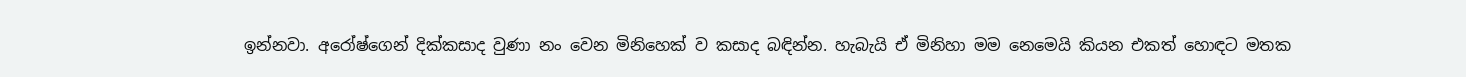ඉන්නවා. අරෝෂ්ගෙන් දික්කසාද වුණා නං වෙන මිනිහෙක් ව කසාද බඳින්න. හැබැයි ඒ මිනිහා මම නෙමෙයි කියන එකත් හොඳට මතක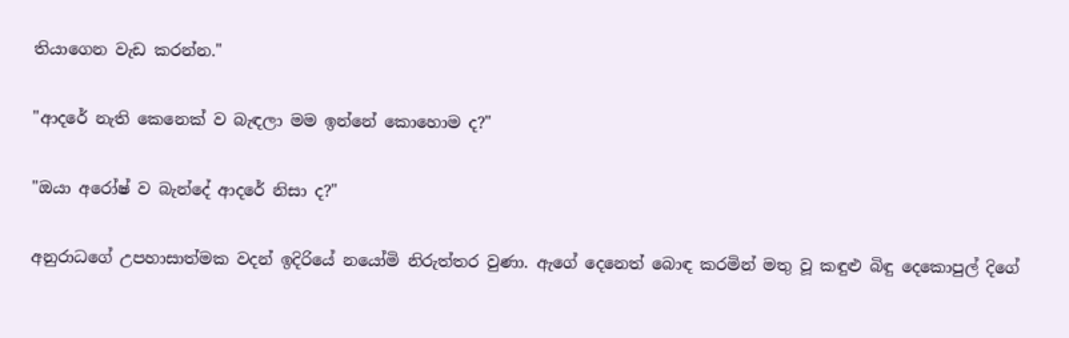තියාගෙන වැඩ කරන්න."

"ආදරේ නැති කෙනෙක් ව බැඳලා මම ඉන්නේ කොහොම ද?"

"ඔයා අරෝෂ් ව බැන්දේ ආදරේ නිසා ද?"

අනුරාධගේ උපහාසාත්මක වදන් ඉදිරියේ නයෝමි නිරුත්තර වුණා. ඇගේ දෙනෙත් බොඳ කරමින් මතු වූ කඳුළු බිඳු දෙකොපුල් දිගේ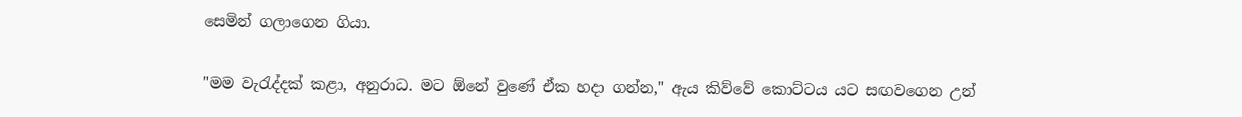සෙමින් ගලාගෙන ගියා.

"මම වැරැද්දක් කළා, අනුරාධ. මට ඕනේ වුණේ ඒක හදා ගන්න," ඇය කිව්වේ කොට්ටය යට සඟවගෙන උන්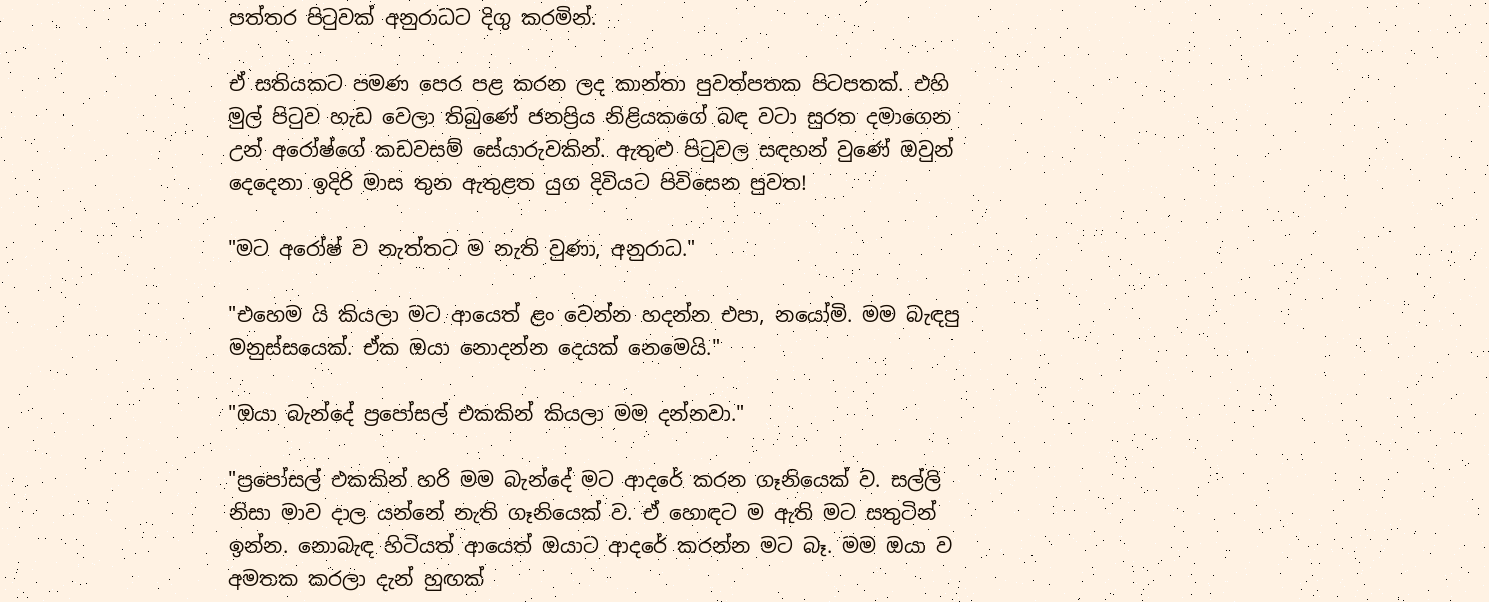පත්තර පිටුවක් අනුරාධට දිගු කරමින්.

ඒ සතියකට පමණ පෙර පළ කරන ලද කාන්තා පුවත්පතක පිටපතක්. එහි මුල් පිටුව හැඩ වෙලා තිබුණේ ජනප්‍රිය නිළියකගේ බඳ වටා සුරත දමාගෙන උන් අරෝෂ්ගේ ‍කඩවසම් සේයාරුවකින්. ඇතුළු පිටුවල සඳහන් වුණේ ඔවුන් දෙදෙනා ඉදිරි මාස තුන ඇතුළත යුග දිවියට පිවිසෙන පුවත!

"මට අරෝෂ් ව නැත්තට ම නැති වුණා, අනුරාධ."

"එහෙම යි කියලා මට ආයෙත් ළං වෙන්න හදන්න එපා, නයෝමි. මම බැඳපු මනුස්සයෙක්. ඒක ඔයා නොදන්න දෙයක් නෙමෙයි."

"ඔයා බැන්දේ ප්‍රපෝසල් එකකින් කියලා මම දන්නවා."

"ප්‍රපෝසල් එකකින් හරි මම බැන්දේ මට ආදරේ කරන ගෑනියෙක් ව. සල්ලි නිසා මාව දාල යන්නේ නැති ගෑනියෙක් ව. ඒ හොඳට ම ඇති මට සතුටින් ඉන්න. නොබැඳ හිටියත් ආයෙත් ඔයාට ආදරේ කරන්න මට බෑ. මම ඔයා ව අමතක කරලා දැන් හුඟක්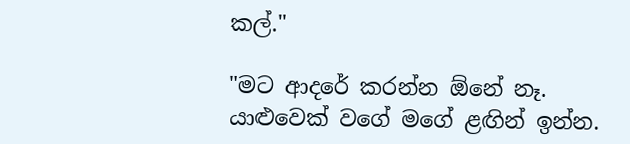කල්."

"මට ආදරේ කරන්න ඕනේ නෑ. යාළුවෙක් වගේ මගේ ළඟින් ඉන්න.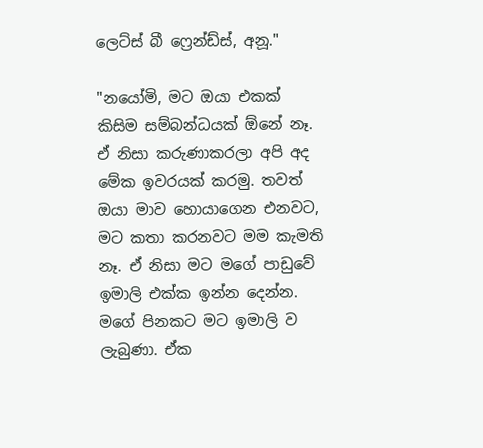ලෙට්ස් බී ෆ්‍රෙන්ඩ්ස්, අනූ."

"නයෝමි, මට ඔයා එකක් කිසිම සම්බන්ධයක් ඕනේ නෑ. ඒ නිසා කරුණාකරලා අපි අද මේක ඉවරයක් කරමු. තවත් ඔයා මාව හොයාගෙන එනවට, මට කතා කරනවට මම කැමති නෑ. ඒ නිසා මට මගේ පාඩුවේ ඉමාලි එක්ක ඉන්න දෙන්න. මගේ පිනකට මට ඉමාලි ව ලැබුණා. ඒක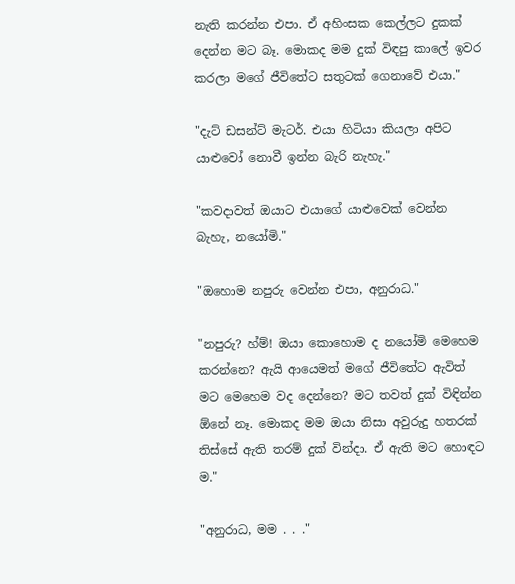නැති කරන්න එපා. ඒ අහිංසක කෙල්ලට දුකක් දෙන්න මට බෑ. මොකද මම දුක් විඳපු කාලේ ඉවර කරලා මගේ ජීවිතේට සතුටක් ගෙනාවේ එයා."

"දැට් ඩසන්ට් මැටර්. එයා හිටියා කියලා අපිට යාළුවෝ නොවී ඉන්න බැරි නැහැ."

"කවදාවත් ඔයාට එයාගේ යාළුවෙක් වෙන්න බැහැ, නයෝමි."

"ඔහොම නපුරු වෙන්න එපා, අනුරාධ."

"නපුරු? හ්ම්! ඔයා කොහොම ද නයෝමි මෙහෙම කරන්නෙ? ඇයි ආයෙමත් මගේ ජීවිතේට ඇවිත් මට මෙහෙම වද දෙන්නෙ? මට තවත් දුක් විඳින්න ඕනේ නෑ. මොකද මම ඔයා නිසා අවුරුදු හතරක් තිස්සේ ඇති තරම් දුක් වින්දා. ඒ ඇති මට හොඳට ම."

"අනුරාධ, මම . . ."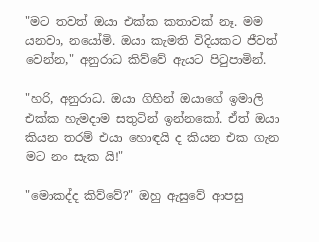"මට තවත් ඔයා එක්ක කතාවක් නෑ. මම යනවා, නයෝමි. ඔයා කැමති විදියකට ජීවත් වෙන්න," අනුරාධ කිව්වේ ඇයට පිටුපාමින්.

"හරි, අනුරාධ. ඔයා ගිහින් ඔයාගේ ඉමාලි එක්ක හැමදාම සතුටින් ඉන්නකෝ. ඒත් ඔයා කියන තරම් එයා හොඳයි ද කියන එක ගැන මට නං සැක යි!"

"මොකද්ද කිව්වේ?" ඔහු ඇසුවේ ආපසු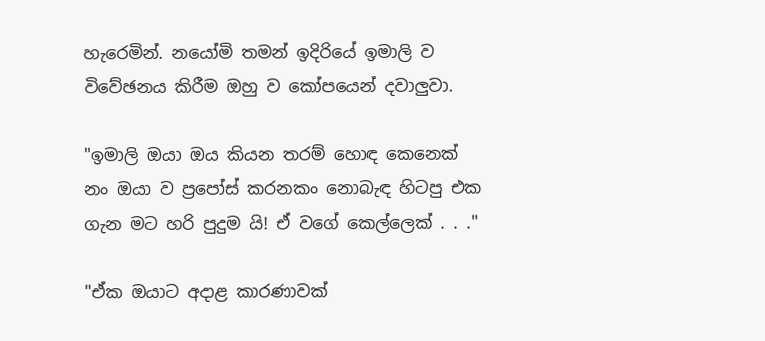හැරෙමින්. නයෝමි තමන් ඉදිරියේ ඉමාලි ව විවේඡනය කිරීම ඔහු ව කෝපයෙන් දවාලුවා.

"ඉමාලි ඔයා ඔය කියන තරම් හොඳ කෙනෙක් නං ඔයා ව ප්‍රපෝස් කරනකං නොබැඳ හිටපු එක ගැන මට හරි පුදුම යි! ඒ වගේ කෙල්ලෙක් . . ."

"ඒක ඔයාට අදාළ කාරණාවක්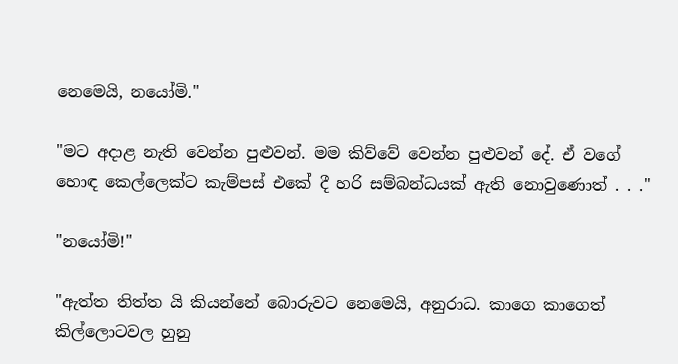නෙමෙයි, නයෝමි."

"මට අදාළ නැති වෙන්න පුළුවන්. මම කිව්වේ වෙන්න පුළුවන් දේ. ඒ වගේ හොඳ කෙල්ලෙක්ට කැම්පස් එකේ දී හරි සම්බන්ධයක් ඇති නොවුණොත් . . ."

"නයෝමි!"

"ඇත්ත තිත්ත යි කියන්නේ බොරුවට නෙමෙයි, අනුරාධ. කාගෙ කාගෙත් කිල්ලොටවල හුනු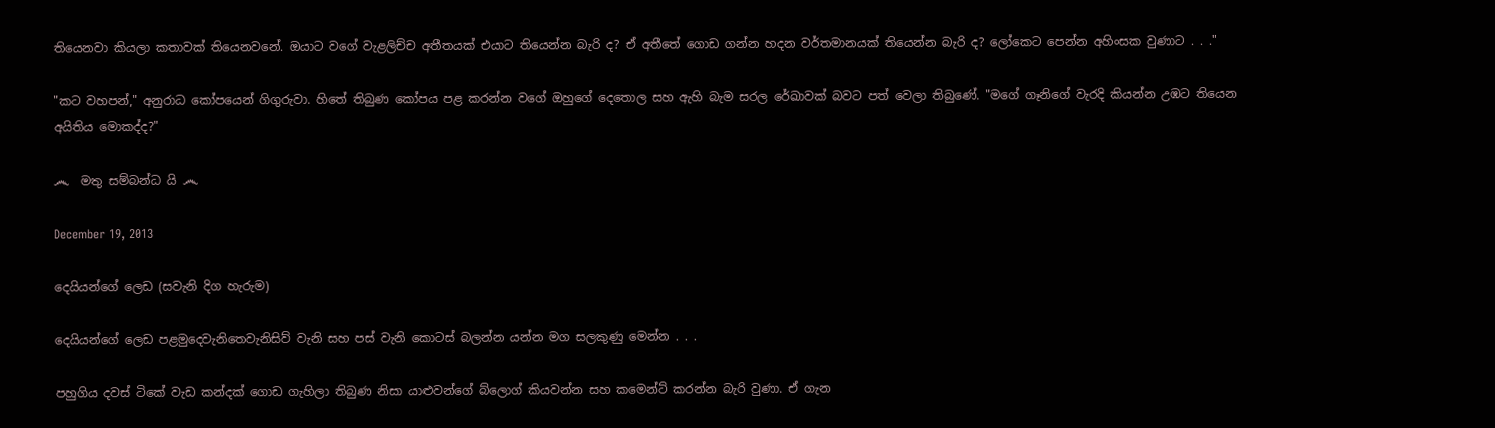තියෙනවා කියලා කතාවක් තියෙනවනේ. ඔයා‍ට වගේ වැළලිච්ච අතීතයක් එයාට තියෙන්න බැරි ද? ඒ අතීතේ ගොඩ ගන්න හදන වර්තමානයක් තියෙන්න බැරි ද? ලෝකෙට පෙන්න අහිංසක වුණාට . . ."

"කට වහපන්," අනුරාධ කෝපයෙන් ගිගුරුවා. හිතේ තිබුණ කෝපය පළ කරන්න වගේ ඔහුගේ දෙතොල සහ ඇහි බැම සරල රේඛාවක් බවට පත් වෙලා තිබුණේ. "මගේ ගෑනිගේ වැරදි කියන්න උඹට තියෙන අයිතිය මොකද්ද?"

෴  මතු සම්බන්ධ යි ෴

December 19, 2013

දෙයියන්ගේ ලෙඩ (සවැනි දිග හැරුම)

දෙයියන්ගේ ලෙඩ පළමුදෙවැනිතෙවැනිසිව් වැනි සහ පස් වැනි කොටස් බලන්න යන්න මග සලකුණු මෙන්න . . .

පහුගිය දවස් ටිකේ වැඩ කන්දක් ගොඩ ගැහිලා තිබුණ නිසා යාළුවන්ගේ බ්ලොග් කියවන්න සහ කමෙන්ට් කරන්න බැරි වුණා. ඒ ගැන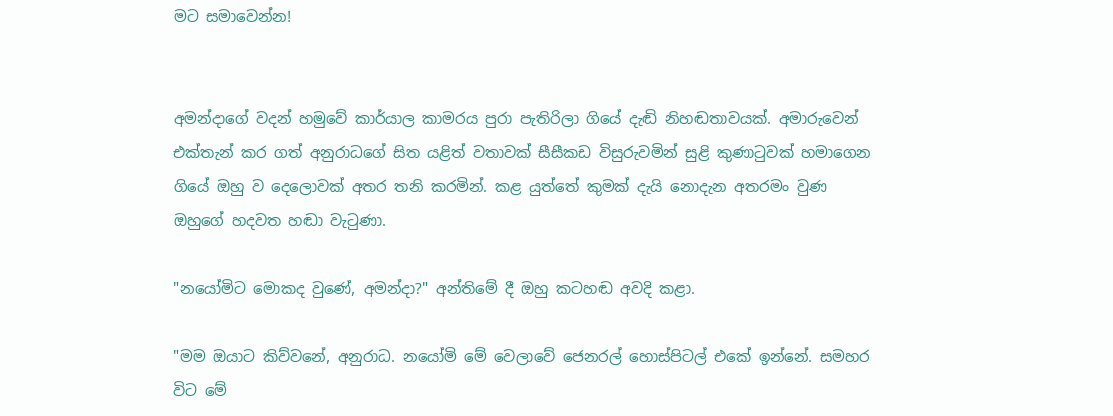මට සමාවෙන්න!


අමන්දාගේ වදන් හමුවේ කාර්යාල කාමරය පුරා පැතිරිලා ගියේ දැඬි නිහඬතාවයක්. අමාරුවෙන් එක්තැන් කර ගත් අනුරාධගේ සිත යළිත් වතාවක් සීසීකඩ විසුරුවමින් සුළි කුණාටුවක් හමාගෙන ගියේ ඔහු ව දෙලොවක් අතර තනි කරමින්. කළ යුත්තේ කුමක් දැයි නොදැන අතරමං වුණ ඔහුගේ හදවත හඬා වැටුණා.

"නයෝමිට මොකද වුණේ, අමන්දා?" අන්තිමේ දී ඔහු කටහඬ අවදි කළා.

"මම ඔයාට කිව්වනේ, අනුරාධ. නයෝමි මේ වෙලාවේ ජෙනරල් හොස්පිටල් එකේ ඉන්නේ. සමහර විට මේ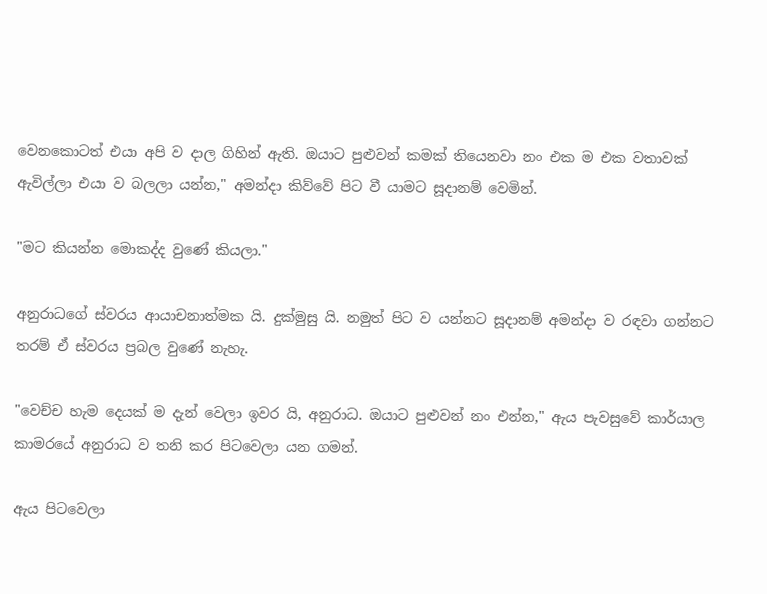වෙනකොටත් එයා අපි ව දාල ගිහින් ඇති. ඔයාට පුළුවන් කමක් තියෙනවා නං එක ම එක වතාවක් ඇවිල්ලා එයා ව බලලා යන්න," අමන්දා කිව්වේ පිට වී යාමට සූදානම් වෙමින්.

"මට කියන්න මොකද්ද වුණේ කියලා."

අනුරාධගේ ස්වරය ආයාචනාත්මක යි. දුක්මුසු යි. නමුත් පිට ව යන්නට සූදානම් අමන්දා ව රඳවා ගන්නට තරම් ඒ ස්වරය ප්‍රබල වුණේ නැහැ.

"වෙච්ච හැම දෙයක් ම දැන් වෙලා ඉවර යි, අනුරාධ. ඔයාට පුළුවන් නං එන්න," ඇය පැවසුවේ කාර්යාල කාමරයේ අනුරාධ ව තනි කර පිටවෙලා යන ගමන්.

ඇය පිටවෙලා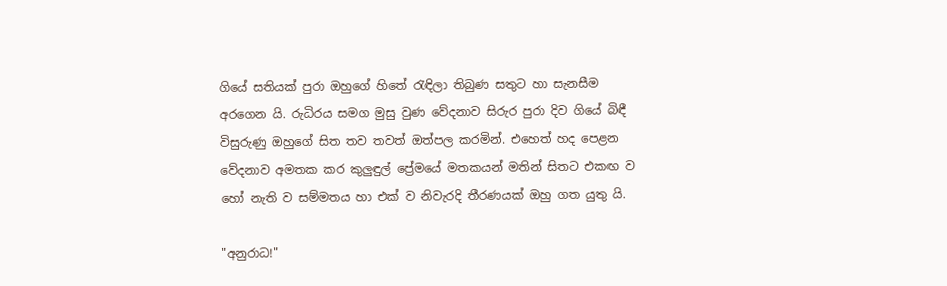ගියේ සතියක් පුරා ඔහුගේ හිතේ රැඳිලා තිබුණ සතුට හා සැනසීම අරගෙන යි. රුධිරය සමග මුසු වුණ වේදනාව සිරුර පුරා දිව ගියේ බිඳී විසුරුණු ඔහුගේ සිත තව තවත් ඔත්පල කරමින්. එහෙත් හද පෙළන වේදනාව අමතක කර කුලුඳුල් ප්‍රේමයේ මතකයන් මතින් සිතට එකඟ ව හෝ නැති ව සම්මතය හා එක් ව නිවැරදි තීරණයක් ඔහු ගත යුතු යි.

"අනුරාධ!"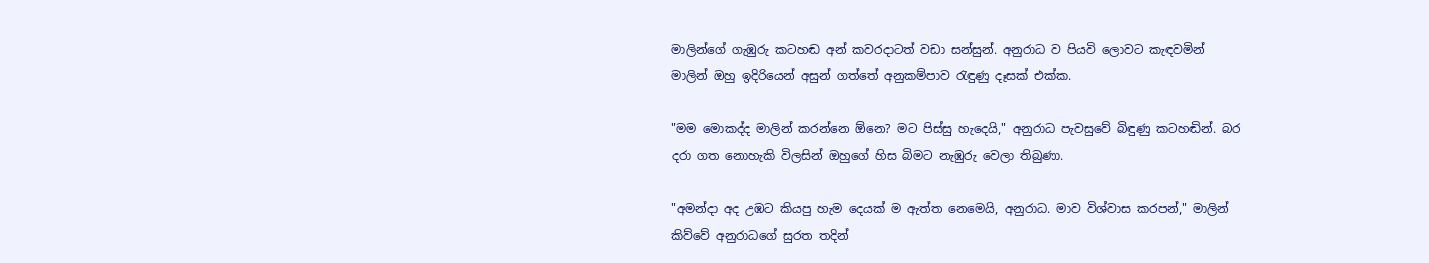මාලින්ගේ ගැඹුරු කටහඬ අන් කවරදාටත් වඩා සන්සුන්. අනුරාධ ව පියවි ලොවට කැඳවමින් මාලින් ඔහු ඉදිරියෙන් අසුන් ගත්තේ අනුකම්පාව රැඳුණු දෑසක් එක්ක.

"මම මොකද්ද මාලින් කරන්නෙ ඕනෙ? මට පිස්සු හැදෙයි," අනුරාධ පැවසුවේ බිඳුණු කටහඬින්. බර දරා ගත නොහැකි විලසින් ඔහුගේ හිස බිමට නැඹුරු වෙලා තිබුණා.

"අමන්දා අද උඹට කියපු හැම දෙයක් ම ඇත්ත නෙමෙයි, අනුරාධ. මාව විශ්වාස කරපන්," මාලින් කිව්වේ අනුරා‍ධගේ සුරත තදින්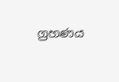ග්‍රහණය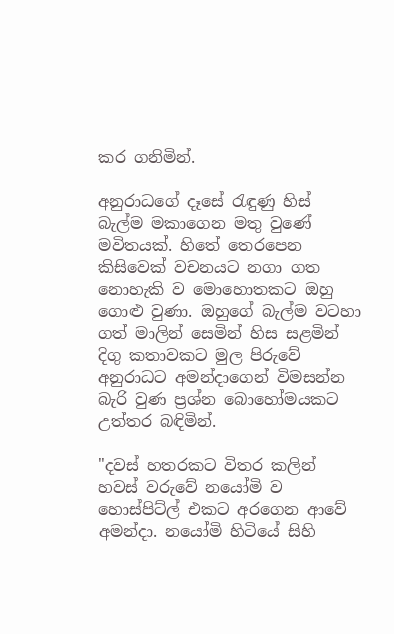කර ගනිමින්.

අනුරාධගේ දෑසේ රැඳුණු හිස් බැල්ම මකාගෙන මතු වුණේ මවිතයක්. හිතේ තෙරපෙන කිසිවෙක් වචනයට නගා ගත නොහැකි ව මොහොතකට ඔහු ගොළු වුණා. ඔහුගේ බැල්ම වටහා ගත් මාලින් සෙමින් හිස සළමින් දිගු කතාවකට මුල පිරුවේ අනුරාධට අමන්දාගෙන් විමසන්න බැරි වුණ ප්‍රශ්න බොහෝමයකට උත්තර බඳිමින්.

"දවස් හතරකට විතර කලින් හවස් වරුවේ නයෝමි ව හොස්පිට්ල් එකට අරගෙන ආවේ අමන්දා. නයෝමි හිටියේ සිහි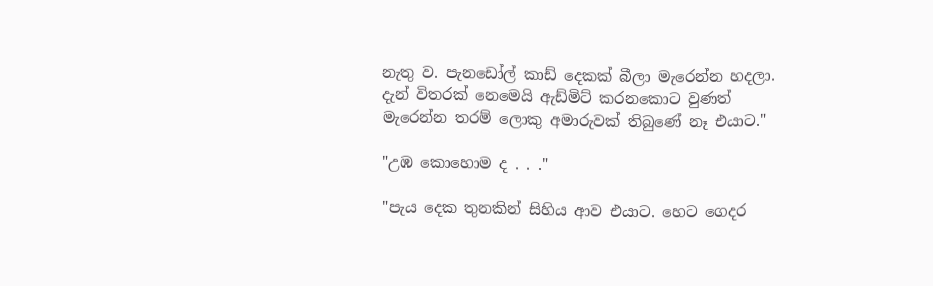නැතු ව. පැනඩෝල් කාඩ් දෙකක් බීලා මැරෙන්න හදලා. දැන් විතරක් නෙමෙයි ඇඩ්මිට් කරනකොට වුණත් මැරෙන්න තරම් ලොකු අමාරු‍වක් තිබුණේ නෑ එයාට."

"උඹ කොහොම ද . . ."

"පැය දෙක තුනකින් සිහිය ආව එයාට. හෙට ගෙදර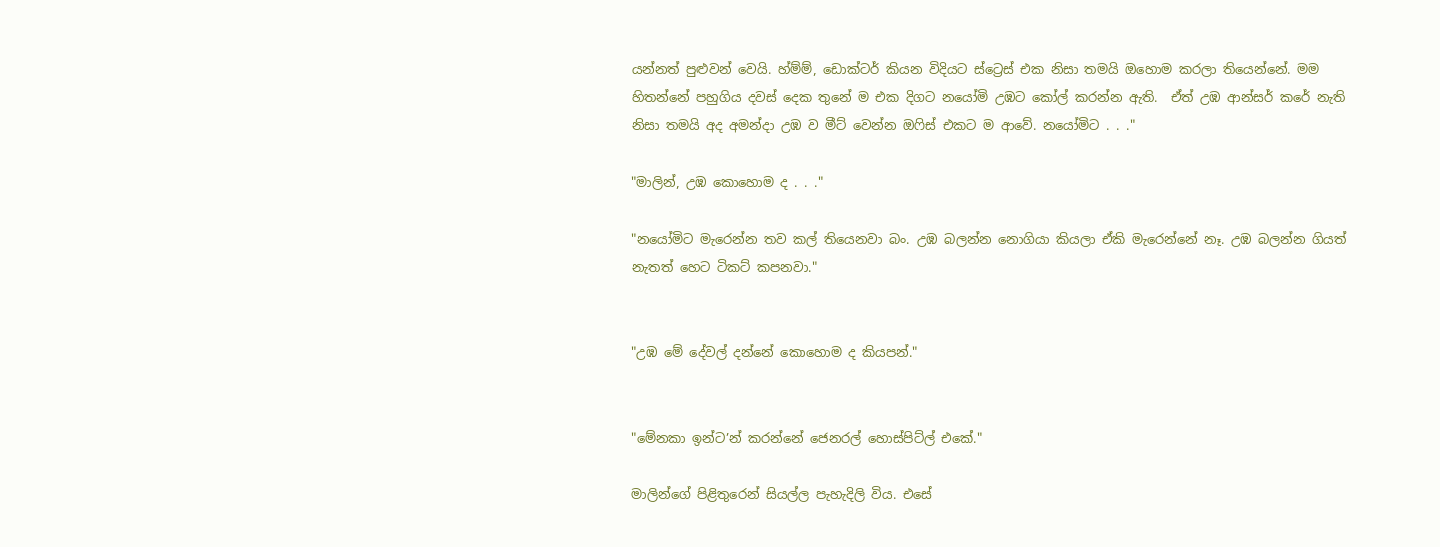යන්නත් පුළුවන් වෙයි. හ්ම්ම්, ඩොක්ටර් කියන විදියට ස්ට්‍රෙස් එක නිසා තමයි ඔහොම කරලා තියෙන්නේ. මම හිතන්නේ පහුගිය දවස් දෙක තුනේ ම එක දිගට නයෝමි උඹට‍ කෝල් කරන්න ඇති.  ඒත් උඹ ආන්සර් කරේ නැති නිසා තමයි අද අමන්දා උඹ ව මීට් වෙන්න ඔෆිස් එකට ම ආවේ. නයෝමිට . . ."

"මාලින්, උඹ කොහොම ද . . ."

"නයෝමිට මැරෙන්න තව කල් තියෙනවා බං. උඹ බලන්න නොගියා කියලා ඒකි මැරෙන්නේ නෑ. උඹ බලන්න ගියත් නැතත් හෙට ටිකට් කපනවා."


"උඹ මේ දේවල් දන්නේ කොහොම ද කියපන්."


"මේනකා ඉන්ට’න් කරන්නේ ජෙනරල් හොස්පිට්ල් එකේ."

මාලින්ගේ පිළිතුරෙන් සියල්ල පැහැදිලි විය. එසේ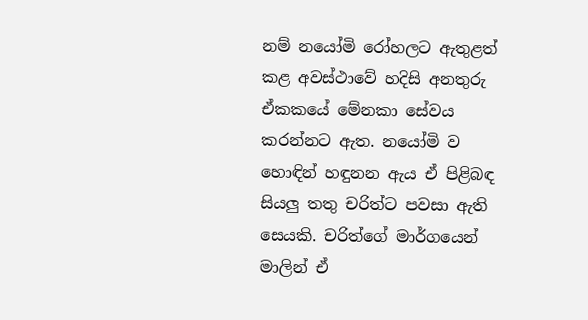නම් නයෝමි රෝහලට ඇතුළත් කළ අවස්ථාවේ හදිසි අනතුරු ඒකකයේ මේනකා සේවය කරන්නට ඇත. නයෝමි ව හොඳින් හඳුනන ඇය ඒ පිළිබඳ සියලු තතු චරිත්ට පවසා ඇති සෙයකි. චරිත්ගේ මාර්ගයෙන් මාලින් ඒ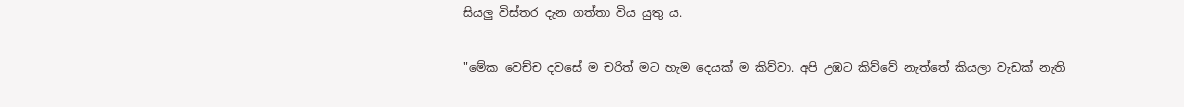සියලු විස්තර දැන ගත්තා විය යුතු ය.

"මේක වෙච්ච දවසේ ම චරිත් මට හැම දෙයක් ම කිව්වා. අපි උඹට කිව්වේ නැත්තේ කියලා වැඩක් නැති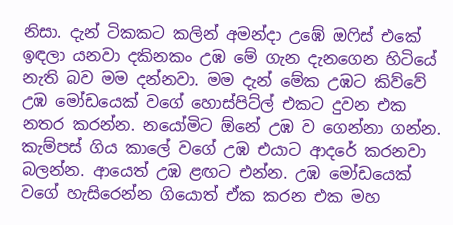නිසා. දැන් ටිකකට කලින් අමන්දා උඹේ ඔෆිස් එකේ ඉඳලා යනවා දකිනකං උඹ මේ ගැන දැනගෙන හිටියේ නැති බව මම දන්නවා. මම දැන් මේක උඹට කිව්වේ උඹ මෝඩයෙක් වගේ හොස්පිට්ල් එකට දුවන එක නතර කරන්න. නයෝමිට ඕනේ උඹ ව ගෙන්නා ගන්න. කැම්පස් ගිය කාලේ වගේ උඹ එයාට ආදරේ කරනවා බලන්න. ආයෙත් උඹ ළඟට එන්න. උඹ මෝඩයෙක් වගේ හැසිරෙන්න ගියොත් ඒක කරන එක මහ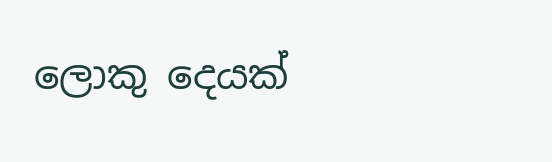ලොකු දෙයක්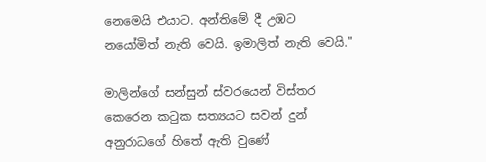නෙමෙයි එයාට. අන්තිමේ දී උඹට නයෝමිත් නැති වෙයි. ඉමාලිත් නැති වෙයි."

මාලින්ගේ සන්සුන් ස්වරයෙන් විස්තර කෙරෙන කටුක සත්‍යයට සවන් දුන් අනුරාධගේ හිතේ ඇති වුණේ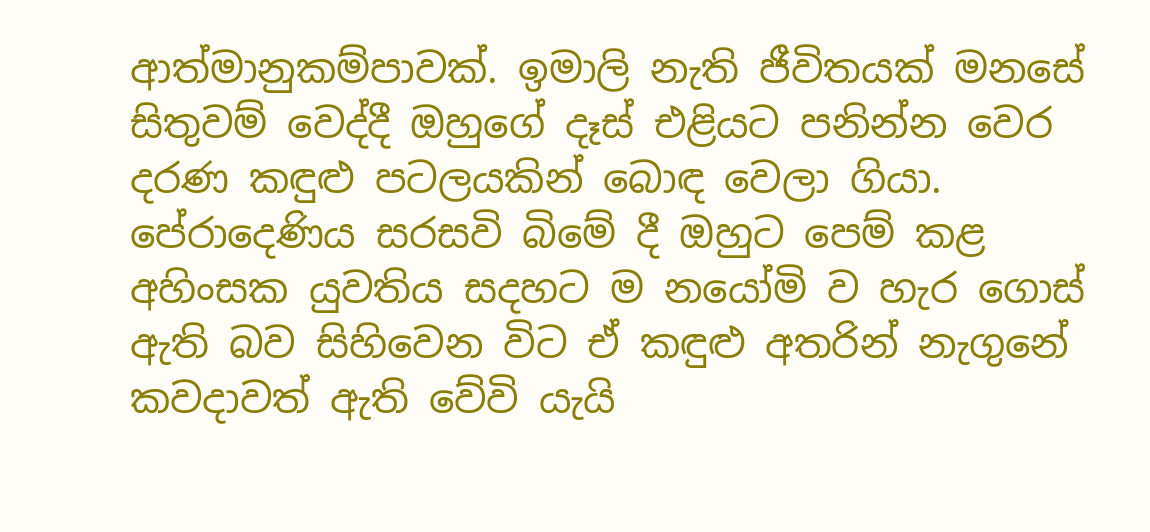ආත්මානුකම්පාවක්. ඉමාලි නැති ජීවිතයක් මනසේ සිතුවම් වෙද්දී ඔහුගේ දෑස් එළියට පනින්න වෙර දරණ කඳුළු පටලයකින් බොඳ වෙලා ගියා. පේරාදෙණිය සරසවි බිමේ දී ඔහුට පෙම් කළ අහිංසක යුවතිය සදහට ම නයෝමි ව හැර ගොස් ඇති බව සිහිවෙන විට ඒ කඳුළු අතරින් නැගුනේ කවදාවත් ඇති වේවි යැයි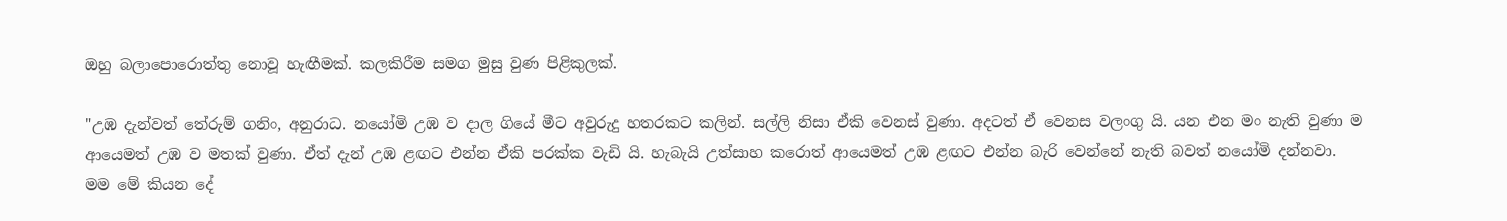ඔහු බලාපොරොත්තු නොවූ හැඟීමක්. කලකිරීම සමග මුසු වුණ පිළිකුලක්.

"උඹ දැන්වත් තේරුම් ගනිං, අනුරාධ. නයෝමි උඹ ව දාල ගියේ මීට අවුරුදු හතරකට කලින්. සල්ලි නිසා ඒකි වෙනස් වුණා. අදටත් ඒ වෙනස වලංගු යි. යන එන මං නැති වුණා ම ආයෙමත් උඹ ව මතක් වුණා. ඒත් දැන් උඹ ළඟට එන්න ඒකි පරක්ක වැඩි යි. හැබැයි උත්සාහ කරොත් ආයෙමත් උඹ ළඟට එන්න බැරි වෙන්නේ නැති බවත් නයෝමි දන්නවා. මම මේ කියන දේ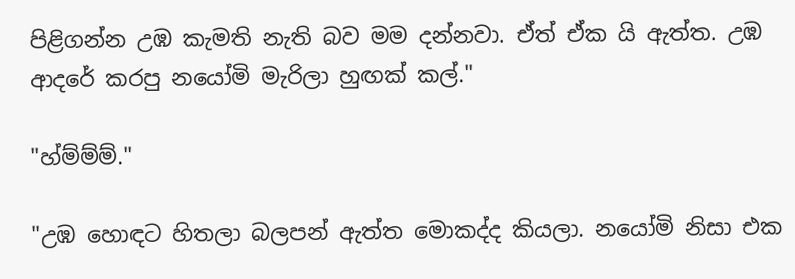පිළිගන්න උඹ කැමති නැති බව මම දන්නවා. ඒත් ඒක යි ඇත්ත. උඹ ආදරේ කරපු නයෝමි මැරිලා හුඟක් කල්."

"හ්ම්ම්ම්."

"උඹ හොඳට හිතලා බලපන් ඇත්ත මොකද්ද කියලා. නයෝමි නිසා එක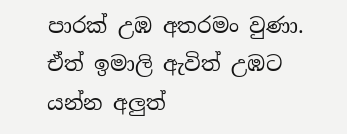පාරක් උඹ අතරමං වුණා. ඒත් ඉමාලි ඇවිත් උඹට යන්න අලුත්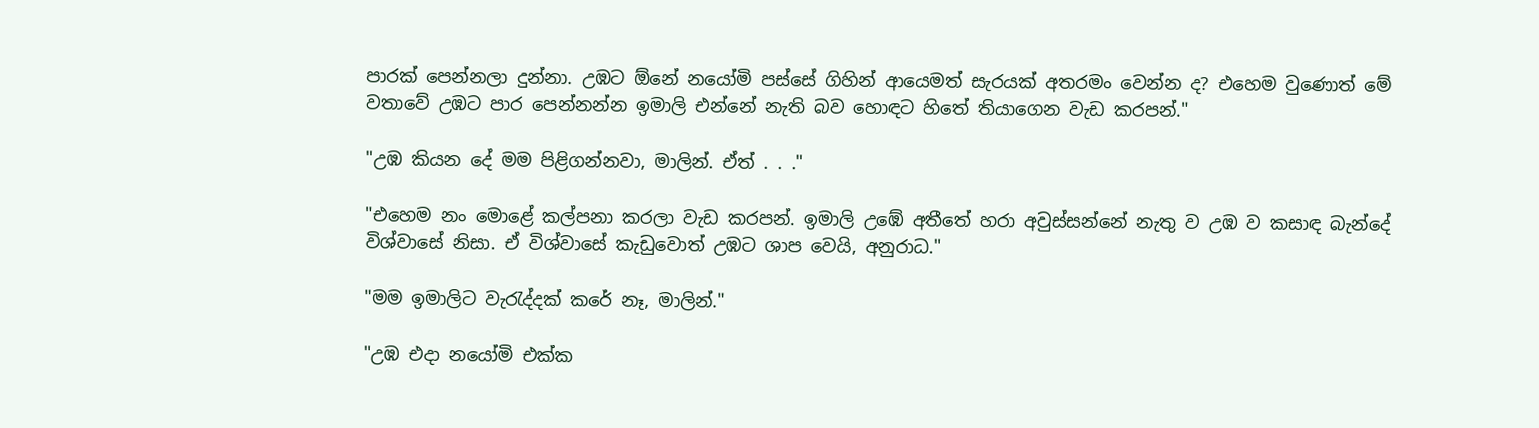පාරක් පෙන්නලා දුන්නා. උඹට ඕනේ නයෝමි පස්සේ ගිහින් ආයෙමත් සැරයක් අතරමං වෙන්න ද? එහෙම වුණොත් මේ වතාවේ උඹට පාර පෙන්නන්න ඉමාලි එන්නේ නැති බව හොඳට හිතේ තියාගෙන වැඩ කරපන්."

"උඹ කියන දේ මම පිළිගන්නවා, මාලින්. ඒත් . . ."

"එහෙම නං මොළේ කල්පනා කරලා වැඩ කරපන්. ඉමාලි උඹේ අතීතේ හරා අවුස්සන්නේ නැතු ව උඹ ව කසාඳ බැන්දේ විශ්වාසේ නිසා. ඒ විශ්වාසේ කැඩුවොත් උඹට ශාප වෙයි, අනුරාධ."

"මම ඉමාලිට වැරැද්දක් කරේ නෑ, මාලින්."

"උඹ එදා නයෝමි එක්ක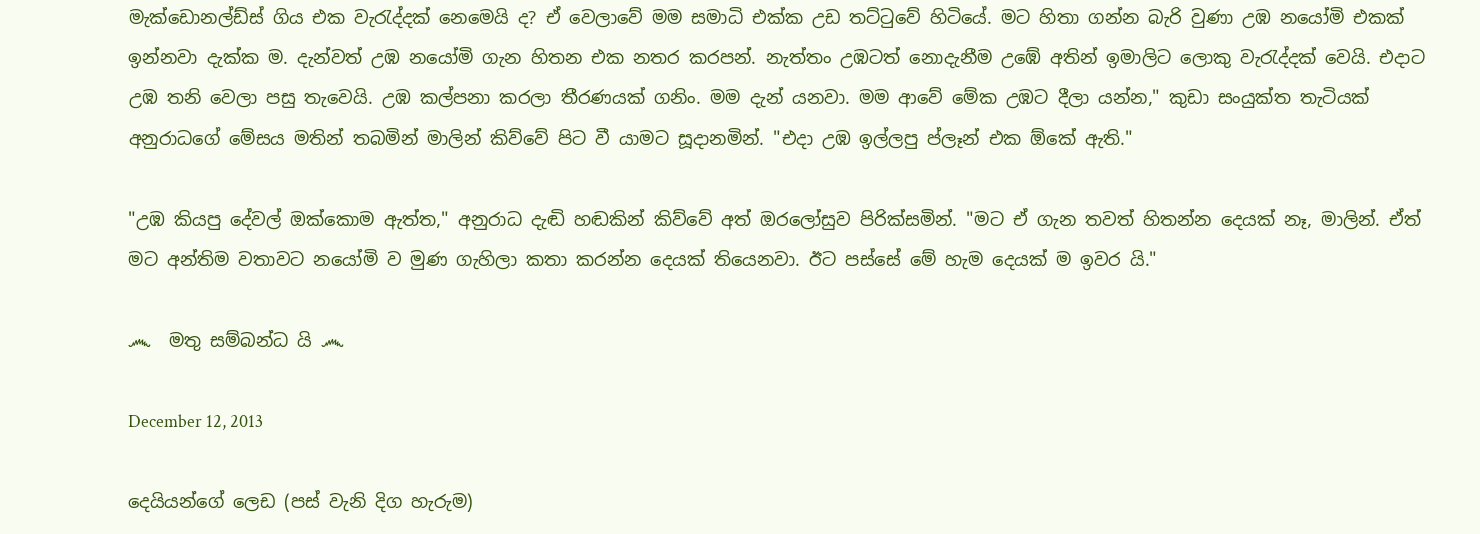මැක්ඩොනල්ඩ්ස් ගිය එක වැරැද්දක් නෙමෙයි ද? ඒ වෙලාවේ මම සමාධි එක්ක උඩ තට්ටුවේ හිටියේ. මට හිතා ගන්න බැරි වුණා උඹ නයෝමි එකක් ඉන්නවා දැක්ක ම. දැන්වත් උඹ නයෝමි ගැන හිතන එක නතර කරපන්. නැත්තං උඹටත් නොදැනීම උඹේ අතින් ඉමාලිට ලොකු වැරැද්දක් වෙයි. එදාට උඹ තනි වෙලා පසු තැවෙයි. උඹ කල්පනා කරලා තීරණයක් ගනිං. මම දැන් යනවා. මම ආවේ මේක උඹට දීලා යන්න," කුඩා සංයුක්ත තැටියක් අනුරාධගේ මේසය මතින් තබමින් මාලින් කිව්වේ පිට වී යාමට සූදානමින්. "එදා උඹ ඉල්ලපු ප්ලෑන් එක ඕකේ ඇති."

"උඹ කියපු දේවල් ඔක්කොම ඇත්ත," අනුරාධ දැඬි හඬකින් කිව්වේ අත් ඔරලෝසුව පිරික්සමින්. "මට ඒ ගැන තවත් හිතන්න දෙයක් නෑ, මාලින්. ඒත් මට අන්තිම වතාවට නයෝමි ව මුණ ගැහිලා කතා කරන්න දෙයක් තියෙනවා. ඊට පස්සේ මේ හැම දෙයක් ම ඉවර යි."

෴  මතු සම්බන්ධ යි ෴

December 12, 2013

දෙයියන්ගේ ලෙඩ (පස් වැනි දිග හැරුම)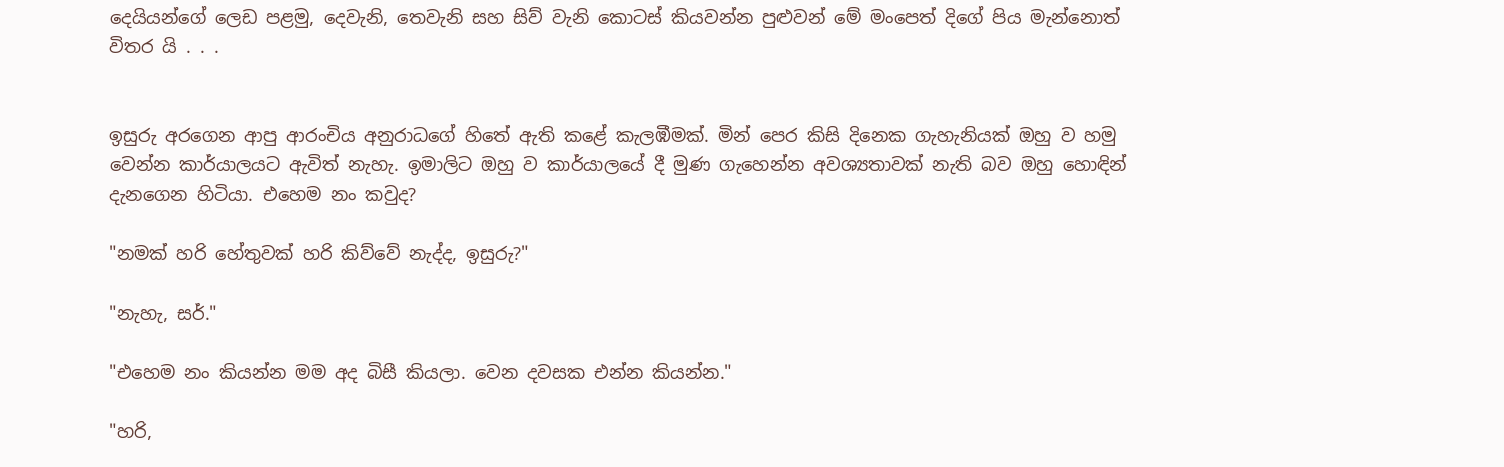දෙයියන්ගේ ලෙඩ පළමු, දෙවැනි, තෙවැනි සහ සිව් වැනි කොටස් කියවන්න පුළුවන් මේ මංපෙත් දිගේ පිය මැන්නොත් විතර යි . . .


ඉසුරු අරගෙන ආපු ආරංචිය අනුරාධගේ හිතේ ඇති කළේ කැලඹීමක්. මින් පෙර කිසි දිනෙක ගැහැනියක් ඔහු ව හමු වෙන්න කාර්යාලයට ඇවිත් නැහැ. ඉමාලිට ඔහු ව කාර්යාලයේ දී මුණ ගැහෙන්න අවශ්‍යතාවක් නැති බව ඔහු හොඳින් දැනගෙන හිටියා. එහෙම නං කවුද?

"නමක් හරි හේතුවක් හරි කිව්වේ නැද්ද, ඉසුරු?"

"නැහැ, සර්."

"එහෙම නං කියන්න මම අද බිසී කියලා. වෙන දවසක එන්න කියන්න."

"හරි,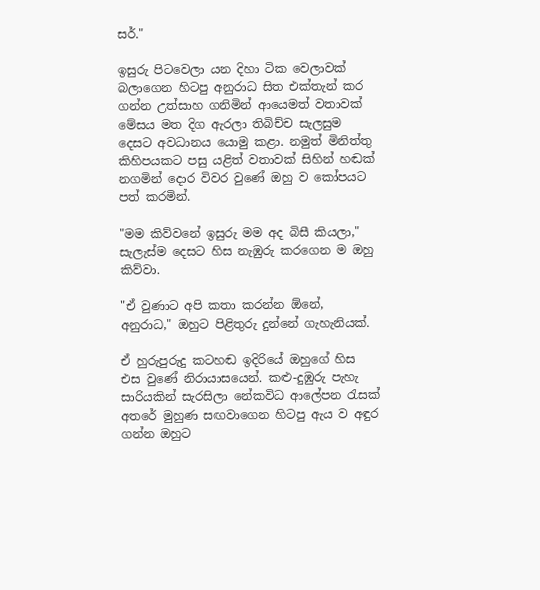සර්."

ඉසුරු පිටවෙලා යන දිහා ටික වෙලාවක් බලාගෙන හිටපු අනුරාධ සිත එක්තැන් කර ගන්න උත්සාහ ගනිමින් ආයෙමත් වතාවක් මේසය මත දිග ඇරලා තිබිච්ච සැලසුම දෙසට අවධානය යොමු කළා. නමුත් මිනිත්තු කිහිපයකට පසු යළිත් වතාවක් සිහින් හඬක් නගමින් දොර විවර වුණේ ඔහු ව කෝපයට පත් කරමින්.

"මම කිව්වනේ ඉසුරු මම අද බිසී කියලා," සැලැස්ම දෙසට හිස නැඹුරු කරගෙන ම ඔහු කිව්වා.

"ඒ වුණාට අපි කතා කරන්න ඕනේ, අනුරාධ," ඔහුට පිළිතුරු දුන්නේ ගැහැනියක්.

ඒ හුරුපුරුදු කටහඬ ඉදිරියේ ඔහුගේ හිස එස වුණේ නිරායාසයෙන්. කළු-දුඹුරු පැහැ සාරියකින් සැරසිලා නේකවිධ ආලේපන රැසක් අතරේ මුහුණ සඟවාගෙන හිටපු ඇය ව අඳුර ගන්න ඔහුට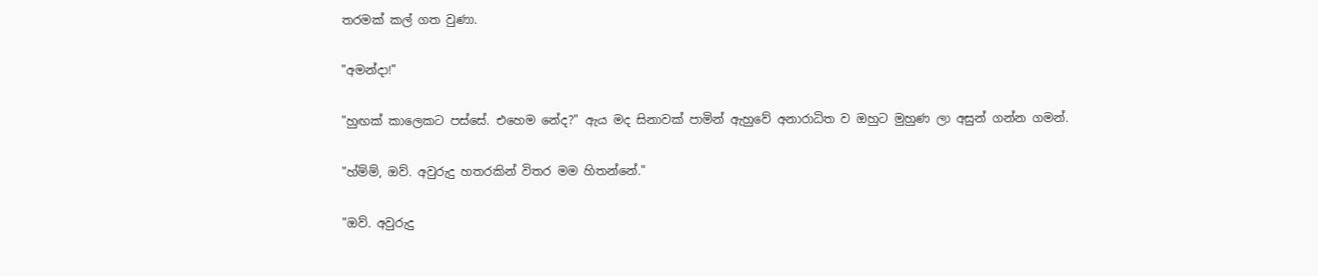තරමක් කල් ගත වුණා.

"අමන්දා!"

"හුඟක් කාලෙකට පස්සේ. එහෙම නේද?" ඇය මද සිනාවක් පාමින් ඇහුවේ අනාරාධිත ව ඔහුට මුහුණ ලා අසුන් ගන්න ගමන්.

"හ්ම්ම්, ඔව්. අවුරුදු හතරකින් විතර මම හිතන්නේ."

"ඔව්. අවුරුදු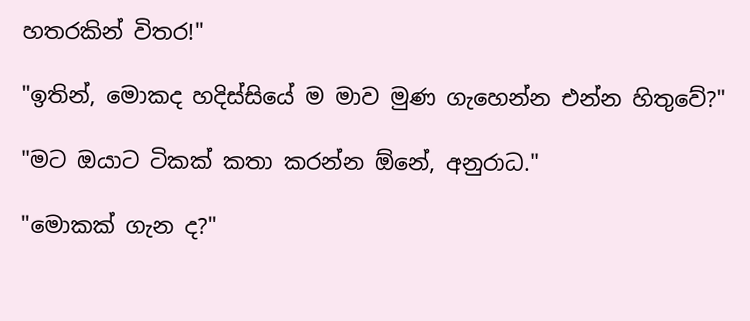හතරකින් විතර!"

"ඉතින්, මොකද හදිස්සියේ ම මාව මුණ ගැහෙන්න එන්න හිතුවේ?"

"මට ඔයාට ටිකක් කතා කරන්න ඕනේ, අනුරාධ."

"මොකක් ගැන ද?"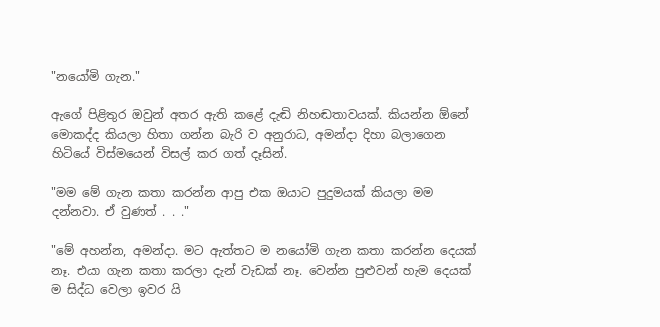"නයෝමි ගැන."

ඇගේ පිළිතුර ඔවුන් අතර ඇති කළේ දැඬි නිහඬතාවයක්. කියන්න ඕනේ මොකද්ද කියලා හිතා ගන්න බැරි ව අනුරාධ, අමන්දා දිහා බලාගෙන හිටියේ විස්මයෙන් විසල් කර ගත් දෑසින්.

"මම මේ ගැන කතා කරන්න ආපු එක ඔයාට පුදුමයක් කියලා මම දන්නවා. ඒ වුණත් . . ."

"මේ අහන්න, අමන්දා. මට ඇත්ත‍ට ම නයෝමි ගැන කතා කරන්න දෙයක් නෑ. එයා ගැන කතා කරලා දැන් වැඩක් නෑ. වෙන්න පුළුවන් හැම දෙයක් ම සිද්ධ වෙලා ඉවර යි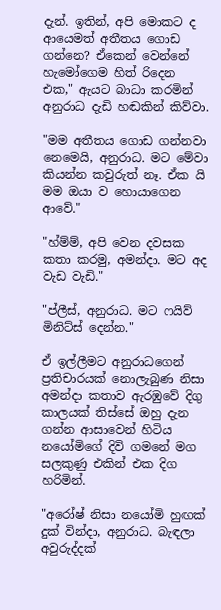දැන්. ඉතින්, අපි මොකට ද ආයෙමත් අතීතය ගොඩ ගන්නෙ? ඒකෙන් වෙන්නේ හැමෝගෙම හිත් රිදෙන එක," ඇයට බාධා කරමින් අනුරාධ දැඩි හඬකින් කිව්වා.

"මම අතීතය ‍ගොඩ ගන්නවා නෙමෙයි, අනුරාධ. මට මේවා කියන්න කවුරුත් නෑ. ඒක යි මම ඔයා ව හොයාගෙන ආවේ."

"හ්ම්ම්, අපි වෙන දවසක කතා කරමු, අමන්දා. මට අද වැඩ වැඩි."

"ප්ලීස්, අනුරාධ. මට ෆයිව් මිනිට්ස් දෙන්න."

ඒ ඉල්ලීමට අනුරාධගෙන් ප්‍රතිචාරයක් නොලැබුණ නිසා අමන්දා කතාව ඇරඹුවේ දිගු කාලයක් තිස්සේ ඔහු දැන ගන්න ආසාවෙන් හිටිය නයෝමිගේ දිවි ගමනේ මග සලකුණු එකින් එක දිග හරිමින්.

"අරෝෂ් නිසා නයෝමි හුඟක් දුක් වින්දා, අනුරාධ. බැඳලා අවුරුද්දක්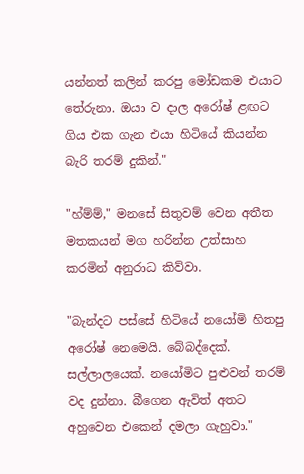යන්නත් කලින් කරපු මෝඩකම එයාට තේරුනා. ඔයා ව දාල අරෝෂ් ළඟට ගිය එක ගැන එයා හිටියේ කියන්න බැරි තරම් දුකින්."

"හ්ම්ම්," මනසේ සිතුවම් වෙන අතීත මතකයන් මග හරින්න උත්සාහ කරමින් අනුරාධ කිව්වා.

"බැන්දට පස්සේ හිටියේ නයෝමි හිතපු අරෝෂ් නෙමෙයි. බේබද්දෙක්. සල්ලාලයෙක්. නයෝමිට පුළුවන් තරම් වද දුන්නා. බීගෙන ඇවිත් අතට අහුවෙන එකෙන් දමලා ගැහුවා."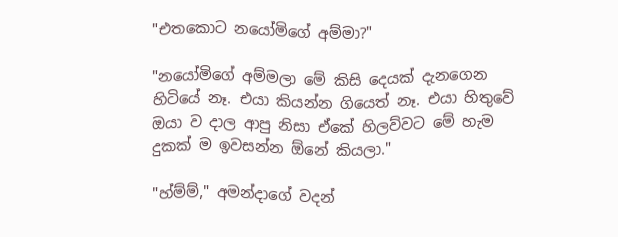"එතකොට නයෝමිගේ අම්මා?"

"නයෝමිගේ අම්මලා මේ කිසි දෙයක් දැනගෙන හිටියේ නෑ. එයා කියන්න ගියෙත් නෑ. එයා හිතුවේ ඔයා ව දාල ආපු නිසා ඒකේ හිලව්වට මේ හැම දුකක් ම ඉවසන්න ඕනේ කියලා."

"හ්ම්ම්," අමන්දාගේ වදන්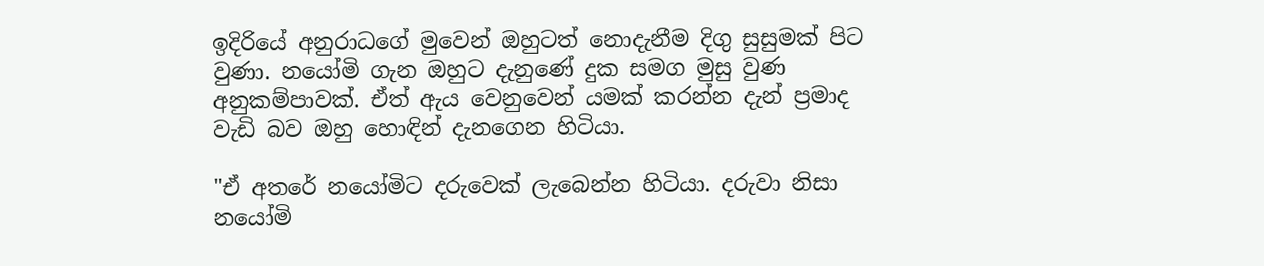ඉදිරියේ අනුරාධගේ මුවෙන් ඔහුටත් නොදැනීම දිගු සුසුමක් පිට වුණා. නයෝමි ගැන ඔහුට දැනුණේ දුක සමග මුසු වුණ අනුකම්පාවක්. ඒත් ඇය වෙනුවෙන් යමක් කරන්න දැන් ප්‍රමාද වැඩි බව ඔහු හොඳින් දැනගෙන හිටියා.

"ඒ අතරේ නයෝමිට දරුවෙක් ලැබෙන්න හිටියා. දරුවා නිසා නයෝමි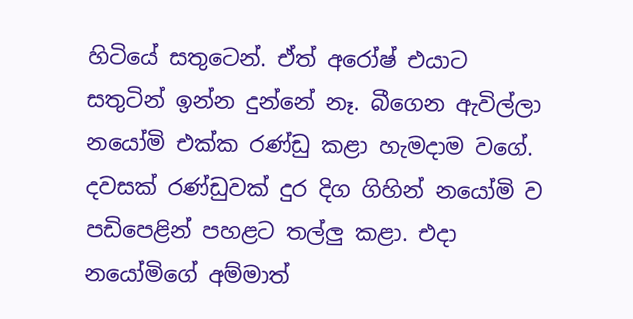හිටියේ සතුටෙන්. ඒත් අරෝෂ් එයාට සතුටින් ඉන්න දුන්නේ නෑ. බීගෙන ඇවිල්ලා න‍යෝමි එක්ක රණ්ඩු කළා හැමදාම වගේ. දවසක් රණ්ඩුවක් දුර දිග ගිහින් නයෝමි ව පඩිපෙළින් පහළට තල්ලු කළා. එදා නයෝමිගේ අම්මාත්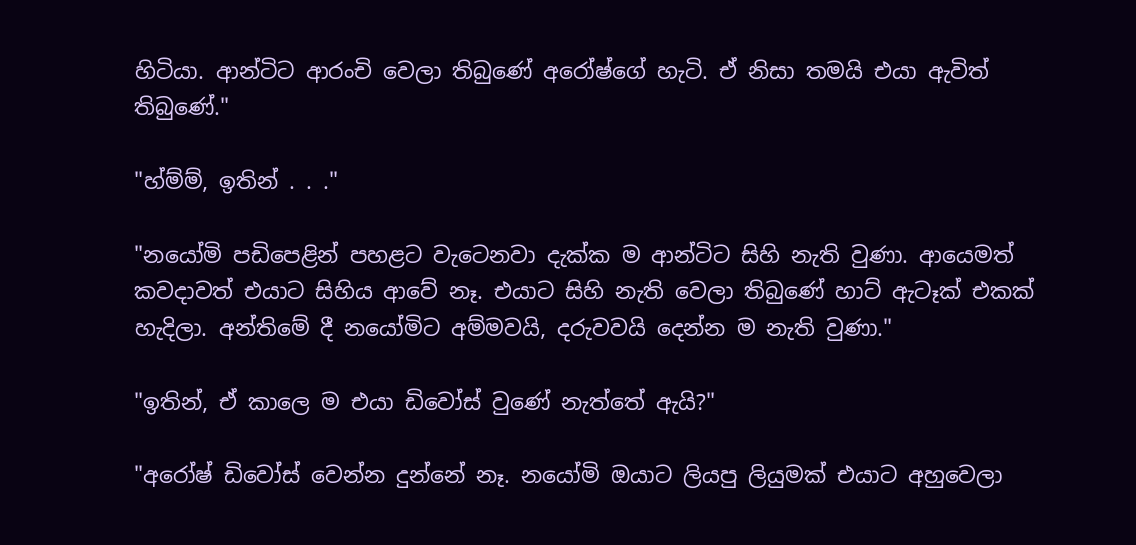හිටියා. ආන්ටිට ආරංචි වෙලා තිබුණේ අරෝෂ්ගේ හැටි. ඒ නිසා තමයි එයා ඇවිත් තිබුණේ."

"හ්ම්ම්, ඉතින් . . ."

"න‍යෝමි පඩිපෙළින් පහළට වැටෙනවා දැක්ක ම ආන්ටිට සිහි නැති වුණා. ආයෙමත් කවදාවත් එයාට සිහිය ආවේ නෑ. එයාට සිහි නැති වෙලා තිබුණේ හාට් ඇටෑක් එකක් හැදිලා. අන්තිමේ දී නයෝමිට අම්මවයි, දරුවවයි දෙන්න ම නැති වුණා."

"ඉතින්, ඒ කාලෙ ම එයා ඩිවෝස් වුණේ නැත්තේ ඇයි?"

"අරෝෂ් ඩිවෝස් වෙන්න දුන්නේ නෑ. නයෝමි ඔයාට ලියපු ලියුමක් එයාට අහුවෙලා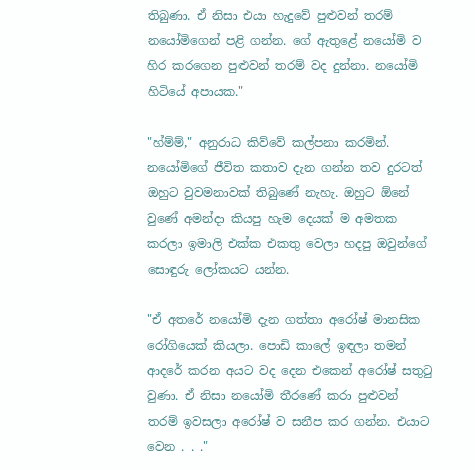තිබුණා. ඒ නිසා එයා හැදුවේ පුළුවන් තරම් නයෝමිගෙන් පළි ගන්න. ගේ ඇතුළේ නයෝමි ව හිර කරගෙන පුළුවන් තරම් වද දුන්නා. නයෝමි හිටියේ අපායක."

"හ්ම්ම්," අනුරාධ කිව්වේ කල්පනා කරමින්. නයෝමිගේ ජීවිත කතාව දැන ගන්න තව දුරටත් ඔහුට වුවමනාවක් තිබුණේ නැහැ. ඔහුට ඕනේ වුණේ අමන්දා කියපු හැම‍ දෙයක් ම අමතක කරලා ඉමාලි එක්ක එකතු වෙලා හදපු ඔවුන්ගේ සොඳුරු ලෝකයට යන්න.

"ඒ අතරේ නයෝමි දැන ගත්තා අරෝෂ් මානසික රෝගියෙක් කියලා. පොඩි කාලේ ඉඳලා තමන් ආදරේ කරන අයට වද දෙන එකෙන් අරෝෂ් සතුටු වුණා. ඒ නිසා නයෝමි තීරණේ කරා පුළුවන් තරම් ඉවසලා අරෝෂ් ව සනීප කර ගන්න. එයාට වෙන . . ."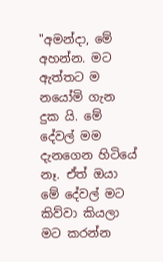"අමන්දා, මේ අහන්න. මට ඇත්තට ම නයෝමි ගැන දුක යි. මේ දේවල් මම දැනගෙන හිටියේ නෑ. ඒත් ඔයා මේ දේවල් මට කිව්වා කියලා මට කරන්න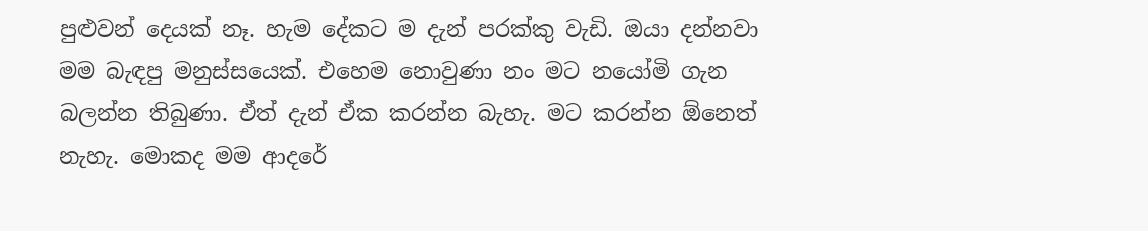පුළුවන් දෙයක් නෑ. හැම දේකට ම දැන් පරක්කු වැඩි. ඔයා දන්නවා මම බැඳපු මනුස්සයෙක්. එහෙම නොවුණා නං මට න‍යෝමි ගැන බලන්න තිබුණා. ඒත් දැන් ඒක කරන්න බැහැ. මට කරන්න ඕනෙත් නැහැ. මොකද මම ආදරේ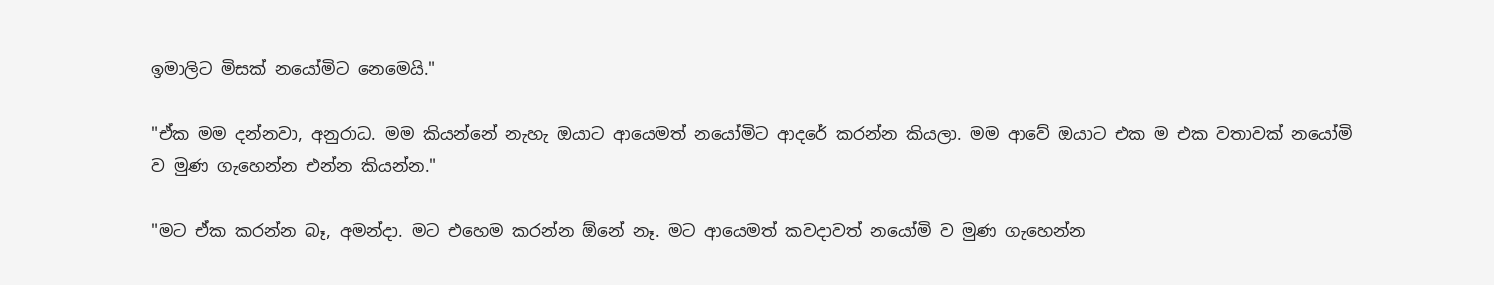ඉමාලිට මිසක් නයෝමිට නෙමෙයි."

"ඒක මම දන්නවා, අනුරාධ. මම කියන්නේ නැහැ ඔයාට ආයෙමත් නයෝමිට ආදරේ කරන්න කියලා. මම ආවේ ඔයාට එක ම එක වතාවක් නයෝමි ව මුණ ගැහෙන්න එන්න කියන්න."

"මට ඒක කරන්න බෑ, අමන්දා. මට එහෙම කරන්න ඕනේ නෑ. මට ආයෙමත් කවදාවත් නයෝමි ව මුණ ගැහෙන්න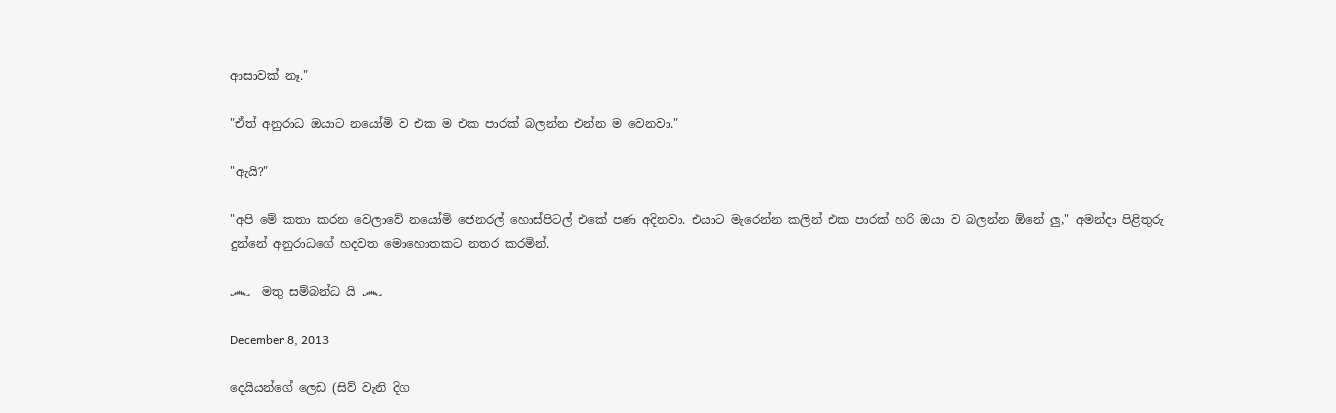ආසාවක් නෑ."

"ඒත් අනුරාධ ඔයාට නයෝමි ව එක ම එක පාරක් බලන්න එන්න ම වෙනවා."

"ඇයි?"

"අපි මේ කතා කරන වෙලාවේ නයෝමි ජෙනරල් හොස්පිටල් එකේ පණ අදිනවා. එයාට මැරෙන්න කලින් එක පාරක් හරි ඔයා ව බලන්න ඕනේ ලු," අමන්දා පිළිතුරු දුන්නේ අනුරාධගේ හදවත මොහොතකට නතර කරමින්.

෴  මතු සම්බන්ධ යි ෴

December 8, 2013

දෙයියන්ගේ ලෙඩ (සිව් වැනි දිග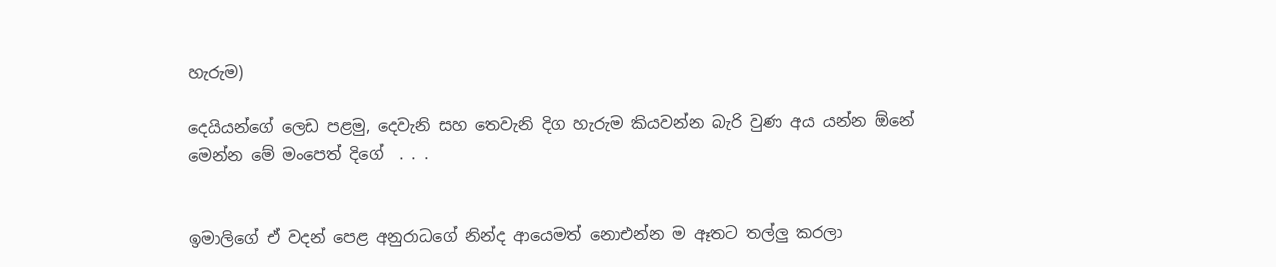හැරුම)

දෙයියන්ගේ ලෙඩ පළමු, දෙවැනි සහ තෙවැනි දිග හැරුම කියවන්න බැරි වුණ අය යන්න ඕනේ මෙන්න මේ මංපෙත් දිගේ  . . .


ඉමාලිගේ ඒ වදන් පෙළ අනුරාධගේ නින්ද ආයෙමත් නොඑන්න ම ඈතට තල්ලු කරලා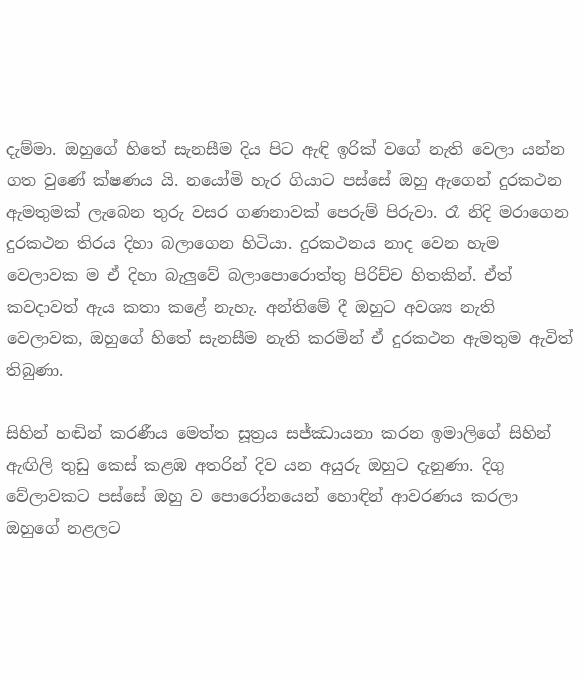දැම්මා. ඔහුගේ හිතේ සැනසීම දිය පිට ඇඳි ඉරික් වගේ නැති වෙලා යන්න ගත වුණේ ක්ෂණය යි. නයෝමි හැර ගියාට පස්සේ ඔහු ඇගෙන් දුරකථන ඇමතුමක් ලැබෙන තුරු වසර ගණනාවක් පෙරුම් පිරුවා. රෑ නිදි මරාගෙන දුරකථන තිරය දිහා බලාගෙන හිටියා. දුරකථනය නාද වෙන හැම වෙලාවක ම ඒ දිහා බැලුවේ බලාපොරොත්තු පිරිච්ච හිතකින්. ඒත් කවදාවත් ඇය කතා කළේ නැහැ. අන්තිමේ දී ඔහුට අවශ්‍ය නැති වෙලාවක, ඔහුගේ හිතේ සැනසීම නැති කරමින් ඒ දුරකථන ඇමතුම ඇවිත් තිබුණා.

සිහින් හඬින් කරණීය මෙත්ත සූත්‍රය සජ්ඣායනා කරන ඉමාලි‍ගේ සිහින් ඇඟිලි තුඩු කෙස් කළඹ අතරින් දිව යන අයුරු ඔහුට දැනුණා. දිගු වේලාවකට පස්සේ ඔහු ව පොරෝනයෙන් හොඳින් ආවරණය කරලා ඔහුගේ නළලට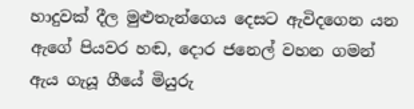හාදුවක් දීල මුළුතැන්ගෙය දෙසට ඇවිදගෙන යන ඇගේ පියවර හඬ, දොර ජනෙල් වහන ගමන් ඇය ගැයූ ගීයේ මියුරු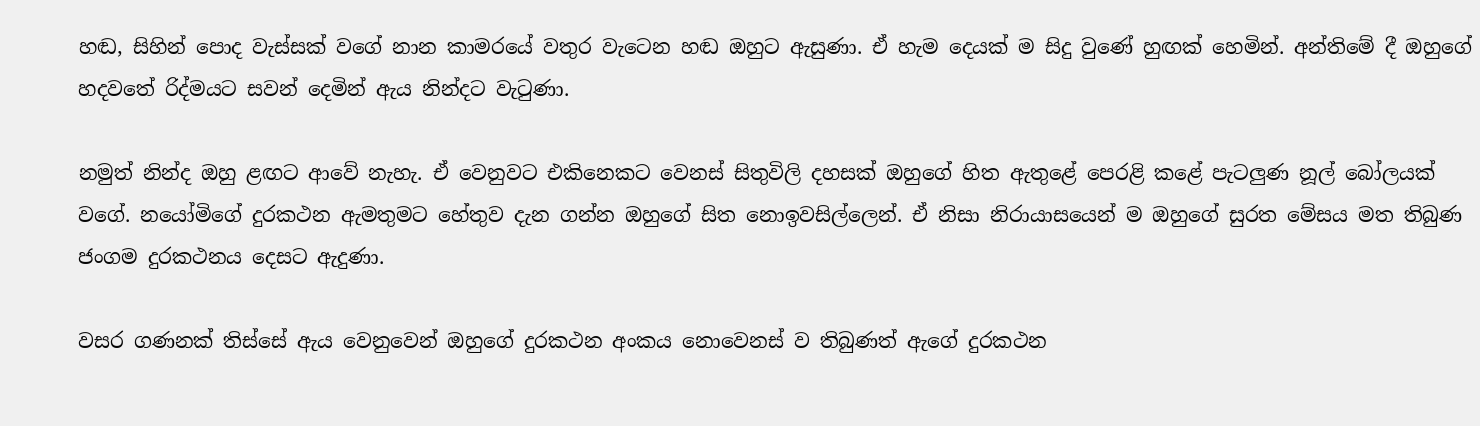හඬ, සිහින් පොද වැස්‍සක් වගේ නාන කාමරයේ වතුර වැටෙන හඬ ඔහුට ඇසුණා. ඒ හැම දෙයක් ම සිදු වුණේ හුඟක් හෙමින්. අන්තිමේ දී ඔහුගේ හදවතේ රිද්මයට සවන් දෙමින් ඇය නින්දට වැටුණා.

නමුත් නින්ද ඔහු ‍ළඟට ආවේ නැහැ. ඒ වෙනුවට එකිනෙකට වෙනස් සිතුවිලි දහසක් ඔහුගේ හිත ඇතුළේ පෙරළි කළේ පැටලුණ නූල් බෝලයක් වගේ. නයෝමිගේ දුරකථන ඇමතුමට හේතුව දැන ගන්න ඔහුගේ සිත නොඉවසිල්ලෙන්. ඒ නිසා නිරායාසයෙන් ම ඔහුගේ සුරත මේසය මත තිබුණ ජංගම දුරකථනය දෙසට ඇදුණා.

වසර ගණනක් තිස්සේ ඇය වෙනුවෙන් ඔහුගේ දුරකථන අංකය නොවෙනස් ව තිබුණත් ඇගේ දුරකථන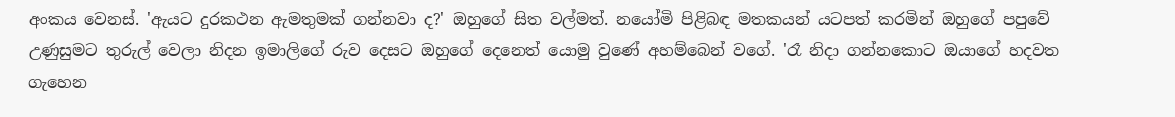අංකය වෙනස්. 'ඇයට දුරකථන ඇමතුමක් ගන්නවා ද?' ඔහුගේ සිත වල්මත්. නයෝමි පිළිබඳ මතකයන් යටපත් කරමින් ඔහුගේ පපුවේ උණුසුමට තුරුල් වෙලා නිදන ඉමාලිගේ රුව දෙසට ඔහුගේ දෙනෙත් යොමු වුණේ අහම්බෙන් වගේ. 'රෑ‍ නිදා ගන්නකොට ඔයාගේ හදවත ගැහෙන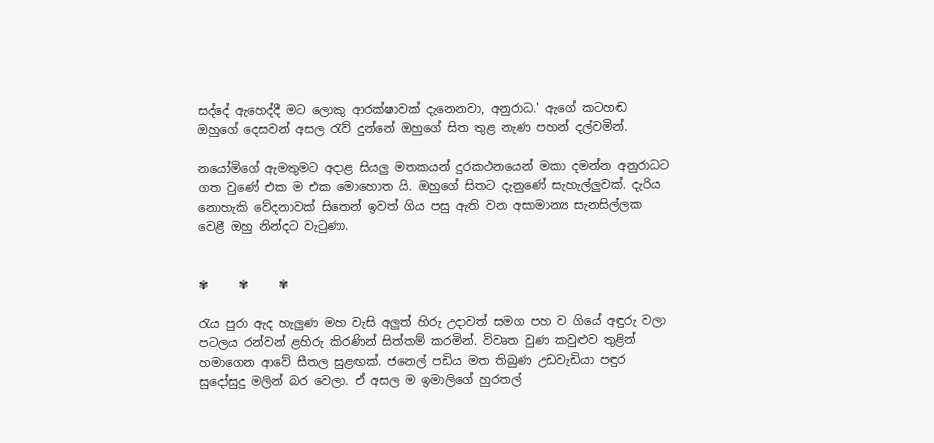සද්දේ ඇහෙද්දී ම‍ට ලොකු ආරක්ෂාවක් දැනෙනවා, අනුරාධ.' ඇගේ කටහඬ ඔහුගේ දෙසවන් අසල රැව් දුන්නේ ඔහුගේ සිත තුළ නැණ පහන් දල්වමින්.

නයෝමිගේ ඇමතුමට අදාළ සියලු මතකයන් දුරකථනයෙන් මකා දමන්න අනුරාධට ගත වුණේ එක ම එක මොහොත යි. ඔහුගේ සිතට දැනුණේ සැහැල්ලුවක්. දැරිය‍ නොහැකි වේදනාවක් සිතෙන් ඉවත් ගිය පසු ඇති වන අසාමාන්‍ය සැනසිල්ලක වෙළී ඔහු නින්දට වැටුණා.


✾     ✾     ✾

රැය පුරා ඇද හැලුණ මහ වැසි අලුත් හිරු උදාවත් සමග පහ ව ගියේ අඳුරු වලා පටලය රන්වන් ළහිරු කිරණින් සිත්තම් කරමින්. විවෘත වුණ කවුළුව තුළින් හමාගෙන ආවේ සීතල සුළඟක්. ජනෙල් පඩිය මත තිබුණ උඩවැඩියා පඳුර සුදෝසුදු මලින් බර වෙලා. ඒ අසල ම ඉමාලිගේ හුරතල්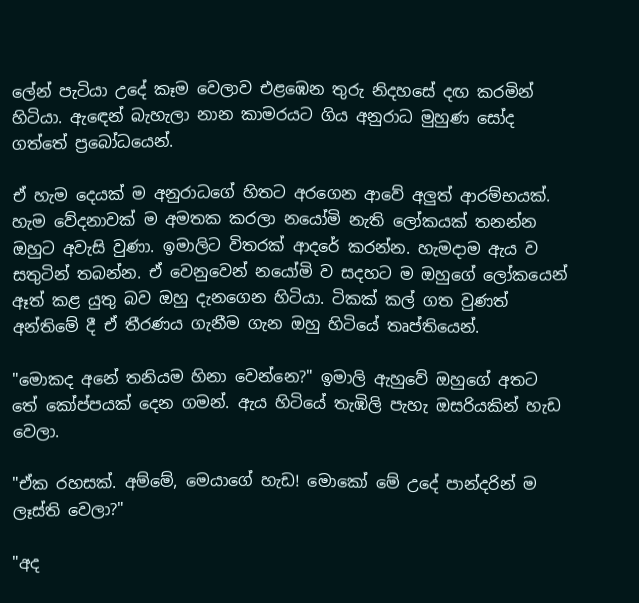ලේන් පැටියා උදේ කෑම වෙලාව එළඹෙන තුරු නිදහසේ දඟ කරමින් හිටියා. ඇ‍ඳෙන් බැහැලා නාන කාමරයට ගිය අනුරාධ මුහුණ සෝද ගත්තේ ප්‍රබෝධයෙන්.

ඒ හැම දෙයක් ම අනුරාධගේ හිතට අරගෙන ආවේ අලුත් ආරම්භයක්. හැම වේදනාවක් ම අමතක කරලා නයෝමි නැති ලෝකයක් තනන්න ඔහුට අවැසි වුණා. ඉමාලිට විතරක් ආදරේ කරන්න. හැමදාම ඇය ව සතුටින් තබන්න. ඒ වෙනුවෙන් නයෝමි ව සදහට ම ඔහුගේ ලෝකයෙන් ඈත් කළ යුතු බව ඔහු දැනගෙන හිටියා. ටිකක් කල් ගත වුණත් අන්තිමේ දී ඒ තීරණය ගැනීම ගැන ඔහු හිටියේ තෘප්තියෙන්.

"මොකද අනේ තනියම හිනා වෙන්නෙ?" ඉමාලි ඇහුවේ ඔහුගේ අතට තේ කෝප්පයක් දෙන ගමන්. ඇය හිටියේ තැඹිලි පැහැ ඔසරියකින් හැඩ වෙලා.

"ඒක රහසක්. අම්මේ, මෙයාගේ හැඩ! මොකෝ මේ උදේ පාන්දරින් ම ලෑස්ති වෙලා?"

"අද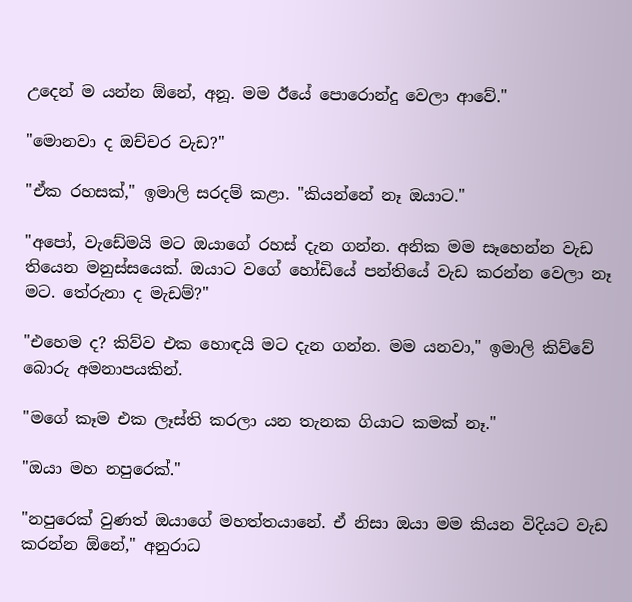උදෙන් ම යන්න ඕනේ, අනූ. මම ඊයේ පොරොන්දු වෙලා ආවේ."

"මොනවා ද ඔච්චර වැඩ?"

"ඒක රහසක්," ඉමාලි සරදම් කළා. "කියන්නේ නෑ ඔයාට."

"අපෝ, වැඩේමයි මට ඔයාගේ රහස් දැන ගන්න. අනික මම සෑහෙන්න වැඩ තියෙන මනුස්සයෙක්. ඔයාට වගේ හෝඩියේ පන්තියේ වැඩ කරන්න වෙලා නෑ මට. තේරුනා ද මැඩම්?"

"එහෙම ද? කිව්ව එක හොඳයි මට දැන ගන්න. මම යනවා," ඉමාලි කිව්වේ බොරු අමනාපයකින්.

"මගේ කෑම එක ලෑස්ති කරලා යන තැනක ගියාට කමක් නෑ."

"ඔයා මහ නපුරෙක්."

"නපුරෙක් වුණත් ඔයාගේ මහත්තයානේ. ඒ නිසා ඔයා මම කියන විදියට වැඩ කරන්න ඕනේ," අනුරාධ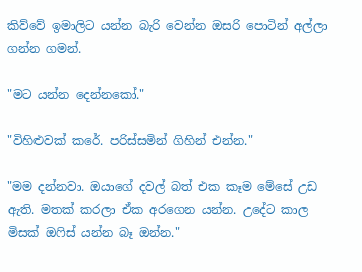කිව්වේ ඉමාලිට යන්න බැරි වෙන්න ඔසරි පොටින් අල්ලා ගන්න ගමන්.

"මට යන්න දෙන්නකෝ."

"විහිළුවක් කරේ. පරිස්සමින් ගිහින් එන්න."

"මම දන්නවා. ඔයාගේ දවල් බත් එක කෑම මේසේ උඩ ඇති. මතක් කරලා ඒක අරගෙන යන්න. උදේට කාල මිසක් ඔෆිස් යන්න බෑ ඔන්න."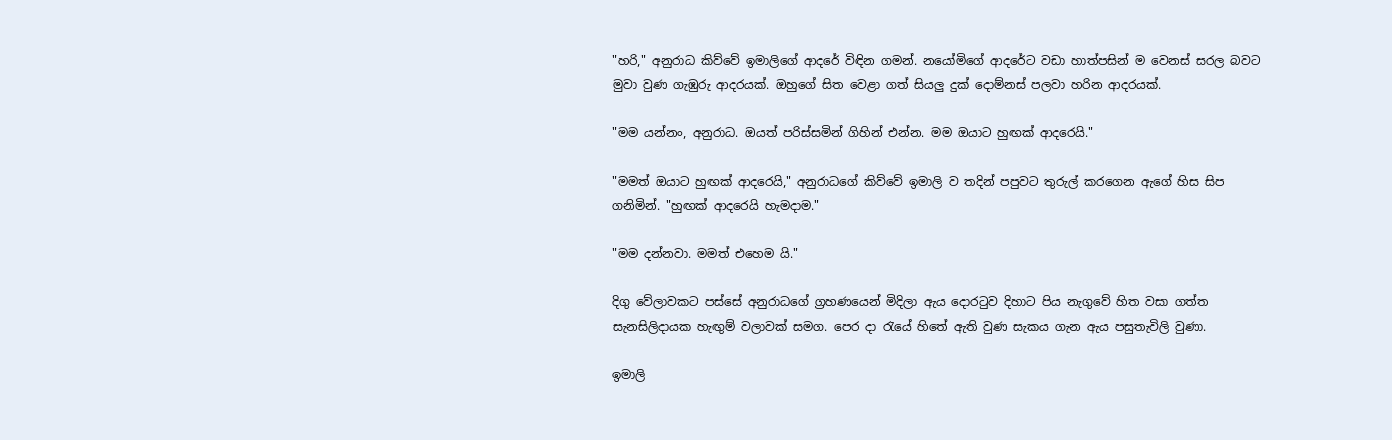"හරි," අනුරාධ කිව්වේ ඉමාලිගේ ආදරේ විඳින ගමන්. නයෝමිගේ ආදරේට වඩා හාත්පසින් ම වෙනස් සරල බවට මුවා වුණ ගැඹුරු ආදරයක්. ඔහුගේ සිත‍ වෙළා ගත් සියලු ‍දුක් දොම්නස් පලවා හරින ආද‍රයක්.

"මම යන්නං, අනුරාධ. ඔයත් පරිස්සමින් ගිහින් එන්න. මම ඔයාට හුඟක් ආදරෙයි."

"මමත් ඔයාට හුඟක් ආදරෙයි," අනුරාධගේ කිව්වේ ඉමාලි ව තදින් පපුවට තුරුල් කරගෙන ඇගේ හිස සිප ගනිමින්. "හුඟක් ආදරෙයි හැමදාම."

"මම දන්නවා. මමත් එහෙම යි."

දිගු වේලාවකට පස්සේ අනුරාධගේ ග්‍රහණයෙන් මිදිලා ඇය දොරටුව දිහාට පිය නැගුවේ හිත වසා ගත්ත සැනසිලිදායක හැඟුම් වලාවක් සමග. පෙර දා රැයේ හිතේ ඇති වුණ සැකය ගැන ඇය පසුතැවිලි වුණා.

ඉමාලි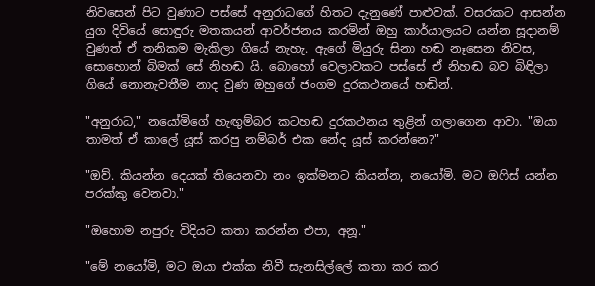නිවසෙන් පිට වුණාට පස්සේ අනුරාධගේ හිතට දැනුණේ පාළුවක්. වසරකට ආසන්න යුග දිවියේ සොඳුරු මතකයන් ආවර්ජනය කරමින් ඔහු‍ කාර්යාලයට යන්න සූදානම් වුණත් ඒ තනිකම මැකිලා ගියේ නැහැ. ඇගේ මියුරු සිනා හඬ නෑසෙන නිවස, සොහොන් බිමක් සේ නිහඬ යි. බොහෝ වෙලාවකට පස්සේ ඒ නිහඬ බව බිඳිලා ගියේ නොනැවතීම නාද වුණ ඔහුගේ ජංගම දුරකථනයේ හඬින්.

"අනුරාධ," නයෝමිගේ හැඟුම්බර කටහඬ දුරකථනය තුළින් ගලාගෙන ආවා. "ඔයා තාමත් ඒ කාලේ යූස් කරපු නම්බර් එක නේද යූස් කරන්නෙ?"

"ඔව්. කියන්න දෙයක් තියෙනවා නං ඉක්මනට කියන්න, නයෝමි. මට ඔෆිස් යන්න පරක්කු වෙනවා."

"ඔහොම නපුරු විදියට කතා කරන්න එපා, අනූ."

"මේ නයෝමි, මට ඔයා එක්ක නිවී සැනසිල්ලේ කතා කර කර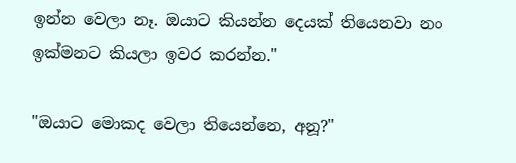ඉන්න වෙලා නෑ. ඔයාට කියන්න දෙයක් තියෙනවා නං ඉක්මනට කියලා ඉවර කරන්න."

"ඔයාට මොකද වෙලා තියෙන්නෙ, අනූ?"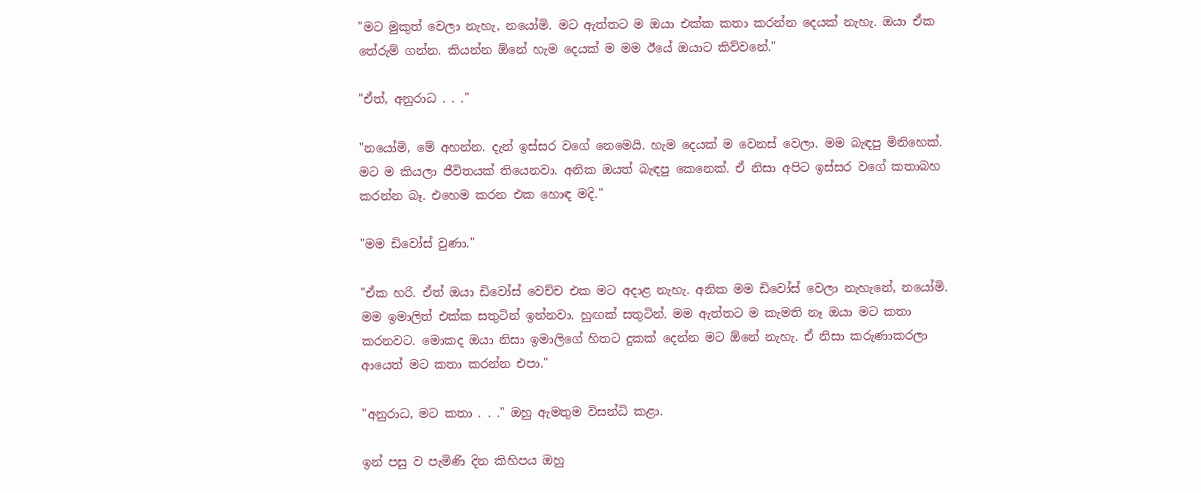"මට මුකුත් වෙලා නැහැ, නයෝමි. මට ඇත්තට ම ඔයා එක්ක කතා කරන්න දෙයක් නැහැ. ඔයා ඒක තේරුම් ගන්න. කියන්න ඕනේ හැම දෙයක් ම මම ඊයේ ඔයාට කිව්වනේ."

"ඒත්, අනුරාධ . . ."

"නයෝමි, මේ අහන්න. දැන් ඉස්සර වගේ නෙමෙයි. හැම දෙයක් ම වෙනස් වෙලා. මම බැඳපු මිනිහෙක්. මට ම කියලා ජීවිතයක් තියෙනවා. අනික ඔයත් බැඳපු කෙනෙක්. ඒ නිසා අපිට ඉස්සර වගේ කතාබහ කරන්න බෑ. එහෙම කරන එක හොඳ මදි."

"මම ඩිවෝස් වුණා."

"ඒක හරි. ඒත් ඔයා ඩිවෝස් වෙච්ච එක මට අදාළ නැහැ. අනික මම ඩිවෝස් වෙලා නැහැනේ, නයෝමි. මම ඉමාලිත් එක්ක සතුටින් ඉන්නවා. හුඟක් සතුටින්. මම ඇත්තට ම කැමති නෑ ඔයා මට කතා කරනවට. මොකද ඔයා නිසා ඉමාලිගේ හිතට දුකක් දෙන්න මට ඕනේ නැහැ. ඒ නිසා කරුණාකරලා ආයෙත් මට කතා කරන්න එපා."

"අනුරාධ, මට කතා . . ." ඔහු ඇමතුම විසන්ධි කළා.

ඉන් පසු ව පැමිණි දින කිහිපය ඔහු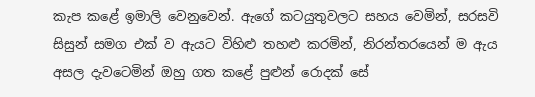කැප කළේ ඉමාලි වෙනුවෙන්. ඇගේ කටයුතුවලට සහය වෙමින්, සරසවි සිසුන් සමග එක් ව ඇයට විහිළු තහළු කරමින්, නිරන්තරයෙන් ම ඇය අසල දැවටෙමින් ඔහු ගත කළේ පුළුන් රොදක් සේ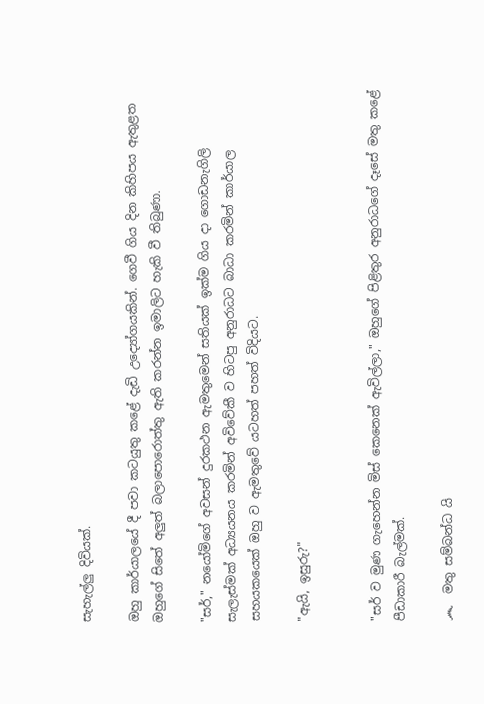සැහැල්ලු දිවියක්.

ඔහු කාර්යාලයේ දී පවා කටයුතු කළේ දැඩි උද්‍යෝගයකින්. ගෙවී ගිය දින කිහිපය ඇතුළත ඔහුගේ සිතේ අලුත් බලාපොරොත්තු ඇති කරන්න ඉමාලිට හැකි වී තිබුණා.

"සර්," නයෝමිගේ අවසන් දුරකථන ඇමතුමෙන් සතියක් ඉක්ම ගිය දා ගොඩනැගිලි සැලැස්මක් අධ්‍යයනය කරමින් අවිවේකී ව හිටපු අනුරාධට බාධා කරමින් කාර්යාල සහයකයෙක් ඔහු ව ඇමතුවේ යටහත් පහත් විදියට.

"ඇයි, ඉසුරු?"


"සර් ව මුණ ගැහෙන්න මිස් කෙනෙක් ඇවිල්ලා," ඔහුගේ පිළිතුර අනුරාධගේ දෑසේ මතු කළේ පීඩාකාරී බැල්මක්.

෴  මතු සම්බන්ධ යි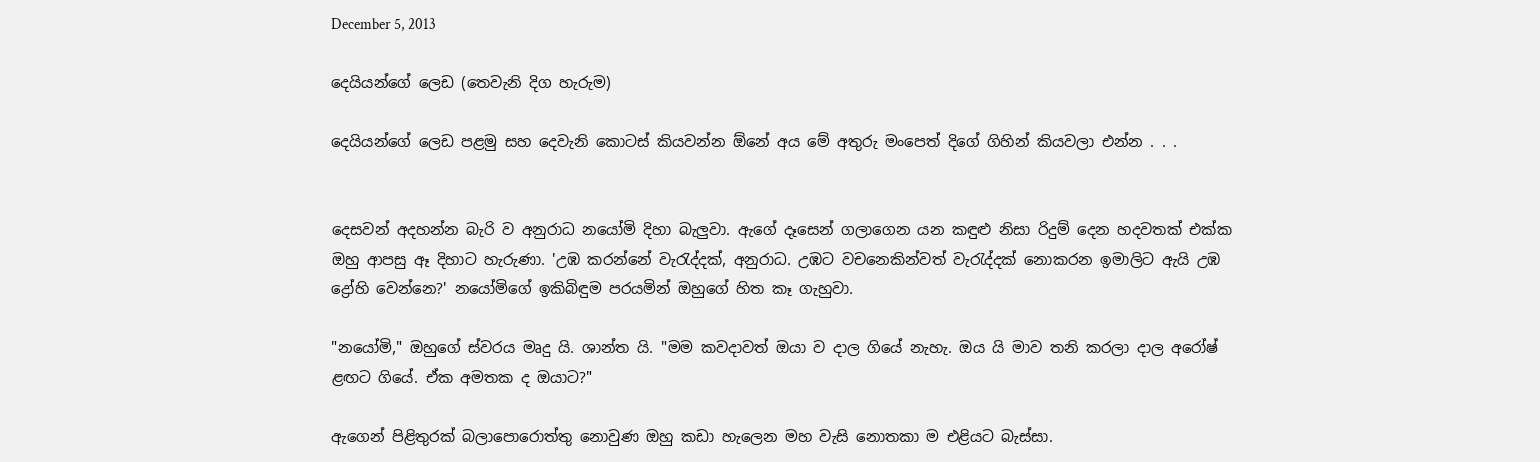December 5, 2013

දෙයියන්ගේ ලෙඩ (තෙවැනි දිග හැරුම)

දෙයියන්ගේ ලෙඩ පළමු සහ දෙවැනි කොටස් කියවන්න ‍ඕනේ අය මේ අතුරු මංපෙත් දිගේ ගිහින් කියවලා එන්න . . .


දෙසවන් අදහන්න බැරි ව අනුරාධ නයෝමි දිහා බැලුවා. ඇගේ දෑසෙන් ගලාගෙන යන කඳුළු නිසා රිදුම් දෙන හදවතක් එක්ක ඔහු ආපසු ඈ දිහාට හැරුණා. 'උඹ කරන්නේ වැරැද්දක්, අනුරාධ. උඹට වචනෙකින්වත් වැරැද්දක් නොකරන ඉමාලිට ඇයි උඹ ද්‍රෝහි වෙන්නෙ?' නයෝමිගේ ඉකිබිඳුම පරයමින් ඔහුගේ හිත කෑ ගැහුවා.

"නයෝමි," ඔහුගේ ස්වරය මෘදු යි. ශාන්ත යි. "මම කවදාවත් ඔයා ව දාල ගියේ නැහැ. ඔය යි මාව තනි කරලා දාල අරෝෂ් ළඟට ගියේ. ඒක අමතක ද ඔයාට?"

ඇගෙන් පිළිතුරක් බලාපොරොත්තු නොවුණ ඔහු කඩා හැලෙන මහ වැසි නොතකා ම එළියට බැස්සා.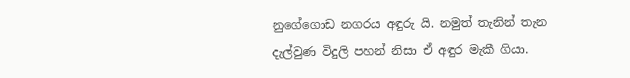නුගේගොඩ නගරය අඳුරු යි. නමුත් තැනින් තැන දැල්වුණ විදුලි පහන් නිසා ඒ අඳුර මැකී ගියා.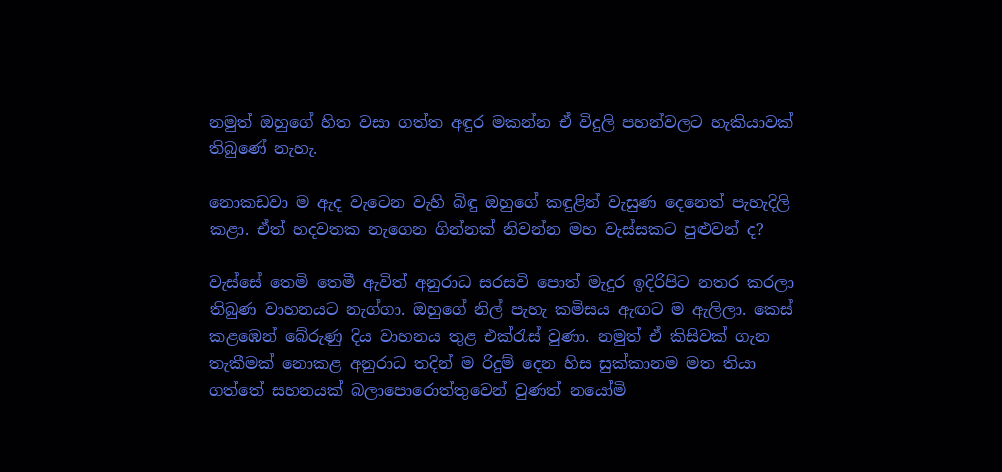නමුත් ඔහුගේ හිත වසා ගත්ත අඳුර මකන්න ඒ විදුලි පහන්වලට හැකියාවක් තිබුණේ නැහැ.

නොකඩවා ම ඇද වැටෙන වැහි බිඳු ඔහුගේ කඳුළින් වැසුණ දෙනෙත් පැහැදිලි කළා. ඒත් හදවතක නැගෙන ගින්නක් නිවන්න මහ වැස්සකට පුළුවන් ද?

වැස්සේ තෙමි තෙමී ඇවිත් අනුරාධ සරසවි පොත් මැදුර ඉදිරිපිට නතර කරලා තිබුණ වාහනයට නැග්ගා. ඔහුගේ නිල් පැහැ කමිසය ඇඟට ම ඇලිලා. කෙස් කළඹෙන් බේරුණු දිය වාහනය තුළ එක්රැස් වුණා. නමුත් ඒ කිසිවක් ගැන තැකීමක් නොකළ අනුරාධ තදින් ම රිදුම් දෙන හිස සුක්කානම මත තියා ගත්තේ සහනයක් බලාපොරොත්තුවෙන් වුණත් නයෝමි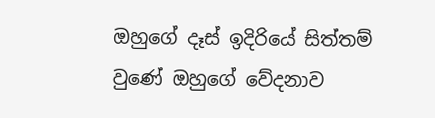ඔහුගේ දෑස් ඉදිරියේ සිත්තම් වුණේ ඔහුගේ වේදනාව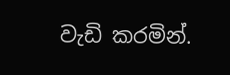වැඩි කරමින්.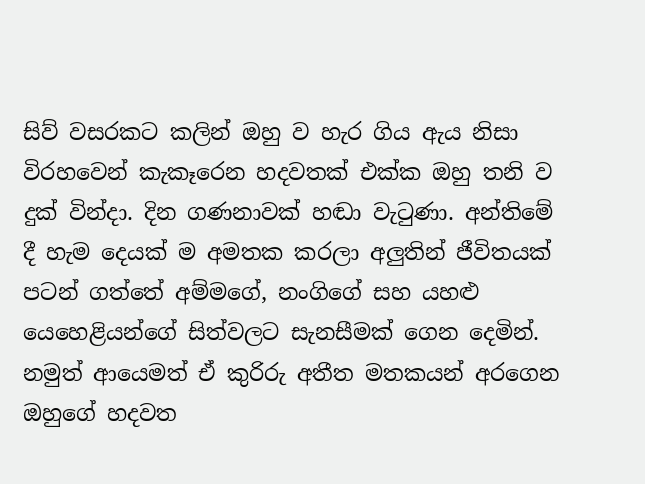සිව් වසරකට කලින් ඔහු ව හැර ගිය ඇය නිසා විරහවෙන් කැකෑරෙන හදවතක් එක්ක ඔහු තනි ව දුක් වින්දා. දින ගණනාවක් හඬා වැටුණා. අන්තිමේ දී හැම දෙයක් ම අමතක කරලා අලුතින් ජීවිතයක් පටන් ගත්තේ අම්මගේ, නංගිගේ සහ යහළු යෙහෙළියන්ගේ සිත්වලට සැනසීමක් ගෙන දෙමින්. නමුත් ආයෙමත් ඒ කුරිරු අතීත මතකයන් අරගෙන ඔහුගේ හදවත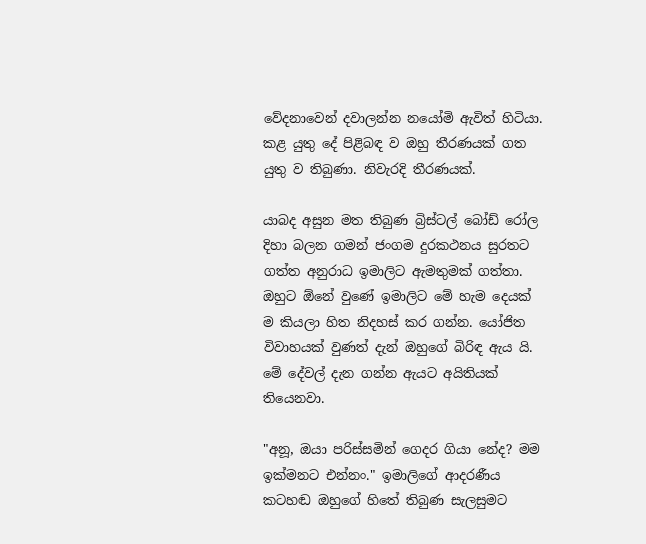වේදනාවෙන් දවාලන්න නයෝමි ඇවිත් හිටියා. කළ යුතු දේ පිළිබඳ ව ඔහු තීරණයක් ගත යුතු ව තිබුණා. නිවැරදි තීරණයක්.

යාබද අසුන මත තිබුණ බ්‍රිස්ටල් බෝඩ් රෝල දිහා බලන ගමන් ජංගම දුරකථනය සුරතට ගත්ත අනුරාධ ඉමාලිට ඇමතුමක් ගත්තා. ඔහුට ඕනේ වුණේ ඉමාලිට මේ හැම දෙයක් ම කියලා හිත නිදහස් කර ගන්න. යෝජිත විවාහයක් වුණත් දැන් ඔහුගේ බිරිඳ ඇය යි. මේ දේවල් දැන ගන්න ඇයට අයිතියක් තියෙනවා.

"අනූ, ඔයා පරිස්සමින් ගෙදර ගියා නේද? මම ඉක්මනට එන්නං." ඉමාලිගේ ආදරණීය කටහඬ ඔහුගේ හිතේ තිබුණ සැලසුමට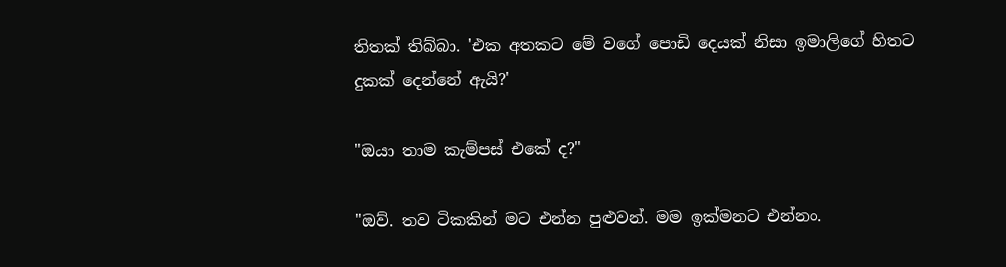තිතක් තිබ්බා. 'එක අතකට මේ වගේ පොඩි දෙයක් නිසා ඉමාලිගේ හිතට දුකක් දෙන්නේ ඇයි?'

"ඔයා තාම කැම්පස් එකේ ද?"

"ඔව්. තව ටිකකින් මට එන්න පුළුවන්. මම ඉක්මනට එන්නං.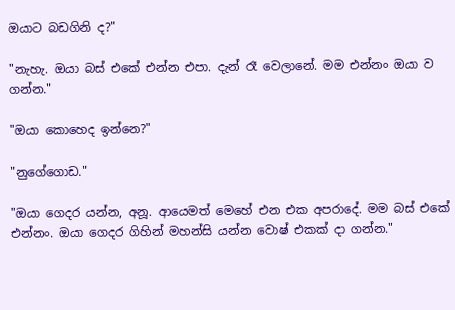ඔයාට බඩගිනි ද?"

"නැහැ. ඔයා බස් එකේ එන්න එපා. දැන් රෑ වෙලානේ. මම එන්නං ඔයා ව ගන්න."

"ඔයා කොහෙද ඉන්නෙ?"

"නුගේගොඩ."

"ඔයා ගෙදර යන්න, අනූ. ආයෙමත් මෙහේ එන එක අපරාදේ. මම බස් එකේ එන්නං. ඔයා ගෙදර ගිහින් ‍මහන්සි යන්න වොෂ් එකක් දා ගන්න."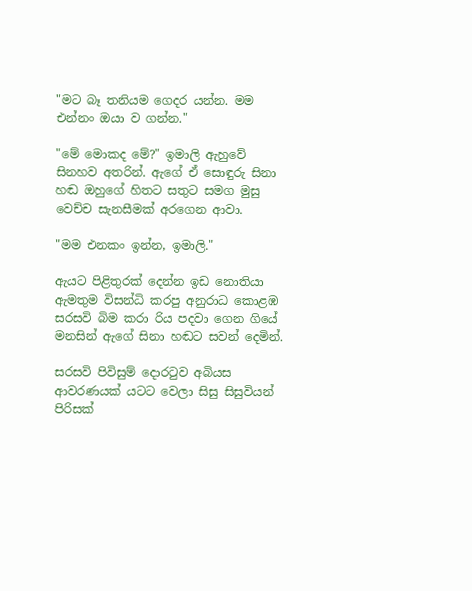"මට බෑ තනියම ගෙදර යන්න. මම එන්නං ඔයා ව ගන්න."

"මේ මොකද මේ?" ඉමාලි ඇහුවේ සිනහව අතරින්. ඇගේ ඒ සොඳුරු සිනා හඬ ඔහුගේ හිතට සතුට සමග මුසු වෙච්ච සැනසීමක් අරගෙන ආවා.

"මම එනකං ඉන්න, ඉමාලි."

ඇයට පිළිතුරක් දෙන්න ඉඩ නොතියා ඇමතුම විසන්ධි කරපු අනුරාධ කොළඹ සරසවි බිම කරා රිය පදවා ගෙන ගියේ මනසින් ඇගේ සිනා හඬට සවන් දෙමින්.

සරසවි පිවිසුම් දොරටුව අබියස ආවරණයක් යටට වෙලා සිසු සිසුවියන් පිරිසක්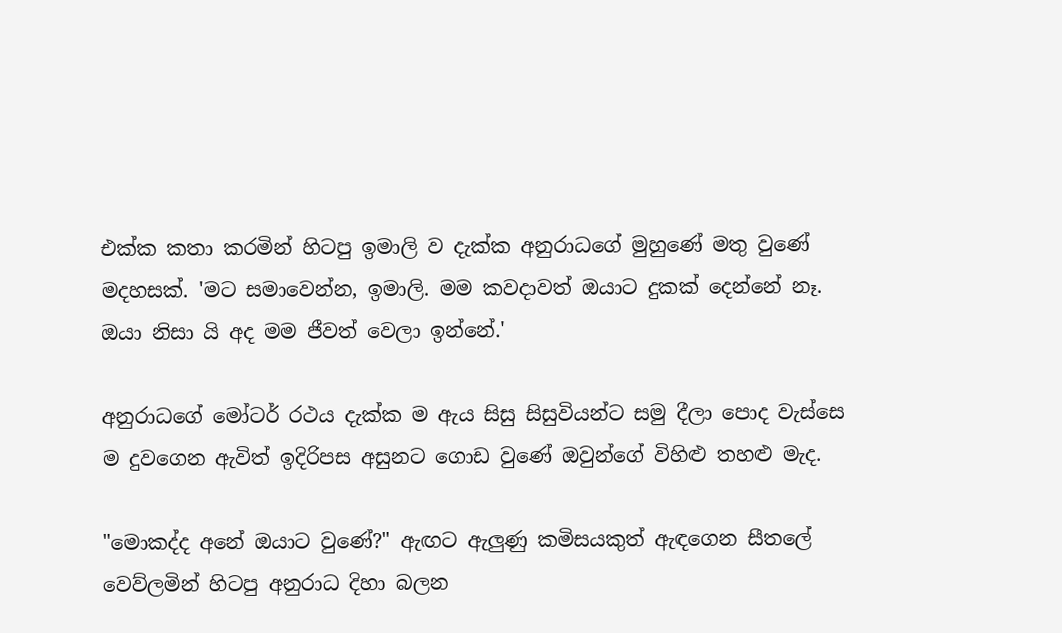එක්ක කතා කරමින් හිටපු ඉමාලි ව දැක්ක අනුරාධගේ මුහුණේ මතු වුණේ මදහසක්. 'මට සමාවෙන්න, ඉමාලි. මම කවදාවත් ඔයාට දුකක් දෙන්නේ නෑ. ඔයා නිසා යි අද මම ජීවත් වෙලා ඉන්නේ.'

අනුරාධගේ මෝටර් රථය දැක්ක ම ඇය සිසු සිසුවියන්ට සමු දීලා පොද වැස්සෙ ම දුවගෙන ඇවිත් ඉදිරිපස අසුනට ගොඩ වුණේ ඔවුන්ගේ විහිළු තහළු මැද.

"මොකද්ද අනේ ඔයාට වුණේ?" ඇඟට ඇලුණු කමිසයකුත් ඇඳගෙන සීතලේ වෙව්ලමින් හිටපු අනුරාධ දිහා බලන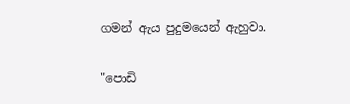ගමන් ඇය පුදුමයෙන් ඇහුවා.

"පොඩි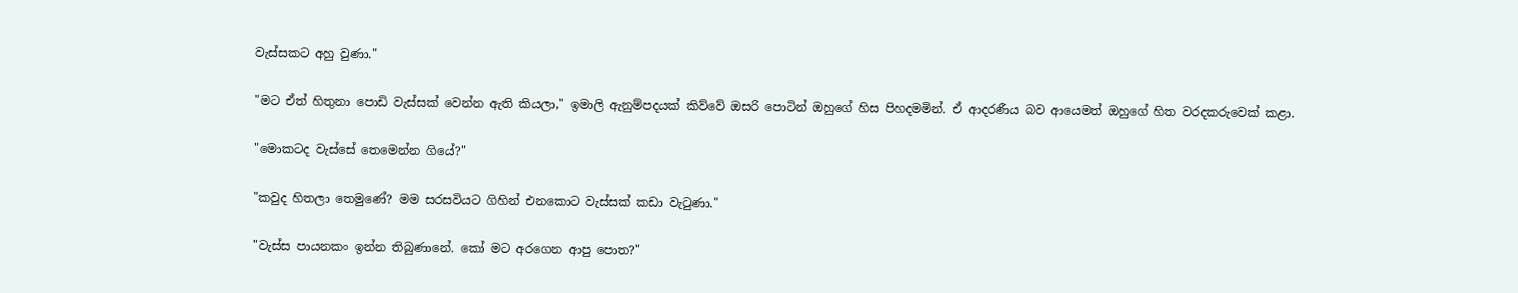වැස්සකට අහු වුණා."

"මට ඒත් හිතුනා පොඩි වැස්සක් වෙන්න ඇති කියලා," ඉමාලි ඇනුම්පදයක් කිව්වේ ඔසරි පොටින් ඔහුගේ හිස පිහදමමින්. ඒ ආදරණීය බව ආයෙමත් ඔහුගේ හිත වරදකරුවෙක් කළා.

"මොකටද වැස්සේ තෙමෙන්න ගියේ?"

"කවුද හිතලා තෙමුණේ? මම සරසවියට ගිහින් එනකොට වැස්සක් කඩා වැටුණා."

"වැස්ස පායනකං ඉන්න තිබුණානේ. කෝ මට අරගෙන ආපු පොත?"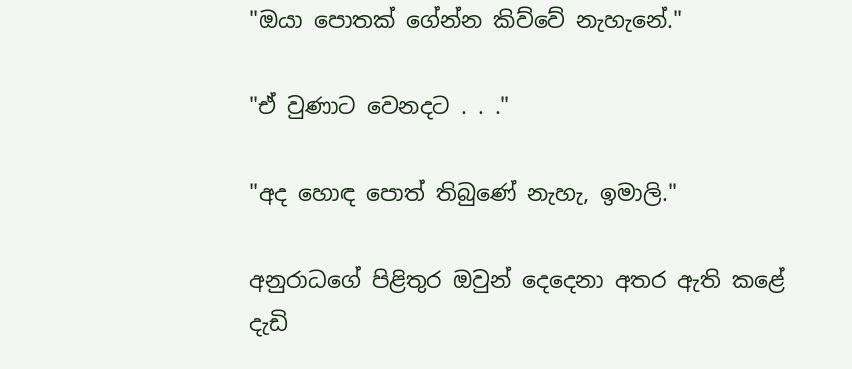"ඔයා පොතක් ගේන්න කිව්වේ නැහැනේ."

"ඒ වුණාට වෙනදට . . ."

"අද හොඳ‍ පොත් තිබුණේ නැහැ, ඉමාලි."

අනුරාධගේ පිළිතුර ඔවුන් දෙදෙනා අතර ඇති කළේ දැඩි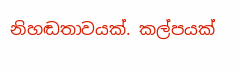නිහඬතාවයක්. කල්පයක්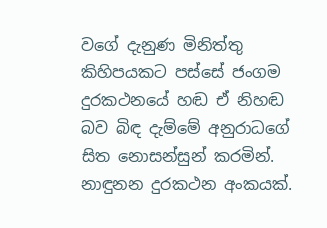වගේ දැනුණ මිනිත්තු කිහිපයකට පස්සේ ජංගම දුරකථනයේ හඬ ඒ නිහඬ බව බිඳ දැම්මේ අනුරාධගේ සිත නොසන්සුන් කරමින්. නාඳුනන දුරකථන අංකයක්.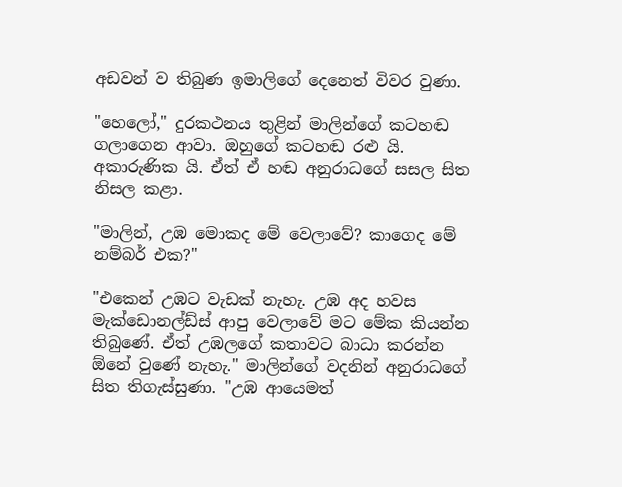අඩවන් ව තිබුණ ඉමාලිගේ දෙනෙත් විවර වුණා.

"හෙලෝ," දුරකථනය තුළින් මාලින්ගේ කටහඬ ගලාගෙන ආවා. ඔහුගේ කටහඬ ‍රළු යි. අකාරුණික යි. ඒත් ඒ හඬ අනුරාධගේ සසල සිත නිසල කළා.

"මාලින්, උඹ මොකද මේ වෙලාවේ? කාගෙද මේ නම්බර් එක?"

"එකෙන් උඹට වැඩක් නැහැ. උඹ අද හවස මැක්ඩොනල්ඩ්ස් ආපු වෙලාවේ මට මේක කියන්න තිබුණේ. ඒත් උඹලගේ කතාවට බාධා කරන්න ඕනේ වුණේ නැහැ." මාලින්ගේ වදනින් අනුරාධගේ සිත තිගැස්සුණා. "උඹ ආයෙමත්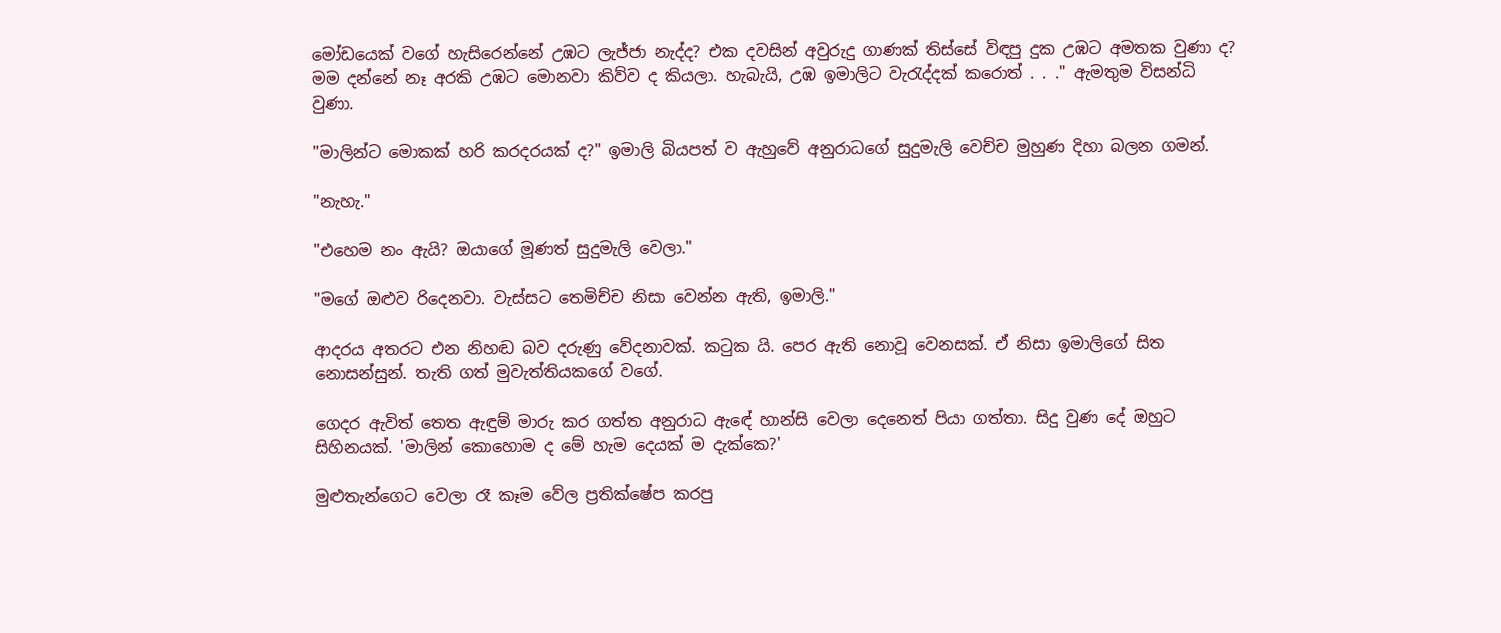මෝඩයෙක් වගේ හැසිරෙන්නේ උඹට ලැජ්ජා නැද්ද? එක දවසින් අවුරුදු ගාණක් තිස්සේ විඳපු දුක උඹට අමතක වුණා ද? මම දන්නේ නෑ අරකි උඹට මොනවා කිව්ව ද කියලා. හැබැයි, උඹ ඉමාලිට වැරැද්දක් කරොත් . . ." ඇමතුම විසන්ධි වුණා.

"මාලින්ට මොකක් හරි කරදරයක් ද?" ඉමාලි බියපත් ව ඇහුවේ අනුරාධගේ සුදුමැලි වෙච්ච මුහුණ දිහා බලන ගමන්.

"නැහැ."

"එහෙම නං ඇයි? ඔයාගේ මූණත් සුදුමැලි වෙලා."

"මගේ ඔළුව රිදෙනවා. වැස්සට තෙමිච්ච නිසා වෙන්න ඇති, ඉමාලි."

ආදරය අතරට එන නිහඬ බව දරුණු වේදනාවක්. කටුක යි. පෙර ඇති නොවූ වෙනසක්. ඒ නිසා ඉමාලිගේ සිත නොසන්සුන්. තැති ගත් මුවැත්තියකගේ වගේ.

ගෙදර ඇවිත් තෙත ඇඳුම් මාරු කර ගත්ත අනුරාධ ඇ‍ඳේ හාන්සි වෙලා දෙනෙත් පියා ගත්තා. සිදු වුණ දේ ඔහුට සිහිනයක්. 'මාලින් කොහොම ද මේ හැම දෙ‍යක් ම දැක්කෙ?'

මුළුතැන්ගෙට වෙලා රෑ කෑම වේල ප්‍රතික්ෂේප කරපු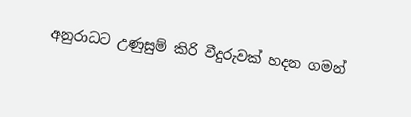අනුරාධට උණුසුම් කිරි වීදුරුවක් හදන ගමන්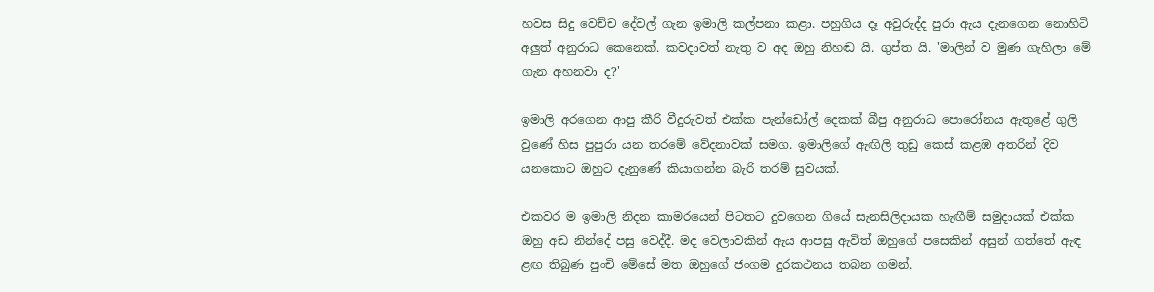හවස සිදු වෙච්ච දේවල් ගැන ඉමාලි කල්පනා කළා. පහුගිය දෑ අවුරුද්ද පුරා ඇය දැනගෙන නොහිටි අලුත් අනුරාධ කෙනෙක්. කවදාවත් නැතු ව අද ඔහු නිහඬ යි. ගුප්ත යි. 'මාලින් ව මුණ ගැහිලා මේ ගැන අහනවා ද?'

ඉමාලි අරගෙන ආපු කීරි වීදුරුවත් එක්ක පැන්ඩෝල් දෙකක් බීපු අනුරාධ පොරෝනය ඇතුළේ ගුලි වුණේ හිස පුපුරා යන තරමේ වේදනාවක් සමග. ඉමාලිගේ ඇඟිලි තුඩු කෙස් කළඹ අතරින් දිව යනකොට ඔහුට දැනුණේ කියාගන්න බැරි තරම් සුවයක්.

එකවර ම ඉමාලි නිදන කාමරයෙන් පිටතට දුවගෙන ගියේ සැනසිලිදායක හැඟීම් සමුදායක් එක්ක ඔහු අඩ නින්දේ පසු වෙද්දී. මද වෙලාවකින් ඇය ආපසු ඇවිත් ඔහුගේ පසෙකින් අසුන් ගත්තේ ඇඳ ළඟ තිබුණ පුංචි මේසේ මත ඔහුගේ ජංගම දුරකථනය තබන ගමන්.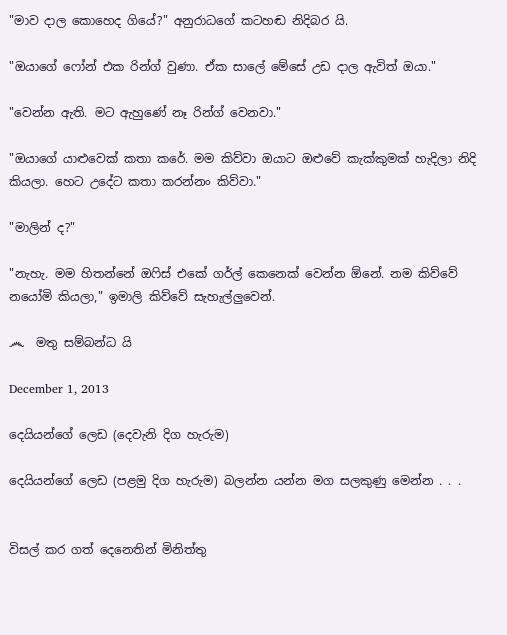"මාව දාල කොහෙද ගියේ?" අනුරාධගේ කටහඬ නිදිබර යි.

"ඔයාගේ ෆෝන් එක රින්ග් වුණා. ඒක සාලේ මේසේ උඩ දාල ඇවිත් ඔයා."

"වෙන්න ඇති. මට ඇහුණේ නෑ රින්ග් වෙනවා."

"ඔයාගේ යාළුවෙක් කතා කරේ. මම කිව්වා ඔයාට ඔළුවේ කැක්කුමක් හැදිලා නිදි කියලා. හෙට උදේට කතා කරන්නං කිව්වා."

"මාලින් ද?"

"නැහැ. මම හිතන්නේ ඔෆිස් එකේ ගර්ල් කෙනෙක් වෙන්න ඕනේ. නම කිව්වේ නයෝමි කියලා," ඉමාලි කිව්වේ සැහැල්ලුවෙන්.

෴  මතු සම්බන්ධ යි

December 1, 2013

දෙයියන්ගේ ලෙඩ (දෙවැනි දිග හැරුම)

දෙයියන්ගේ ලෙඩ (පළමු දිග හැරුම) බලන්න යන්න මග සලකුණු මෙන්න . . .


විසල් කර ගත් දෙනෙතින් මිනිත්තු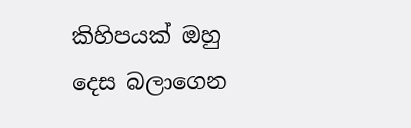කිහිපයක් ඔහු දෙස බලාගෙන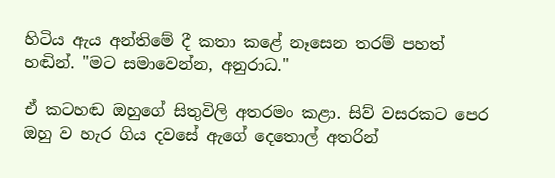හිටිය ඇය අන්තිමේ දී කතා කළේ නෑසෙන තරම් පහත් හඬින්. "මට සමාවෙන්න, අනුරාධ."

ඒ කටහඬ ඔහුගේ සිතුවිලි අතරමං කළා. සිව් වසරකට පෙර ඔහු ව හැර ගිය දවසේ ඇගේ දෙතොල් අතරින්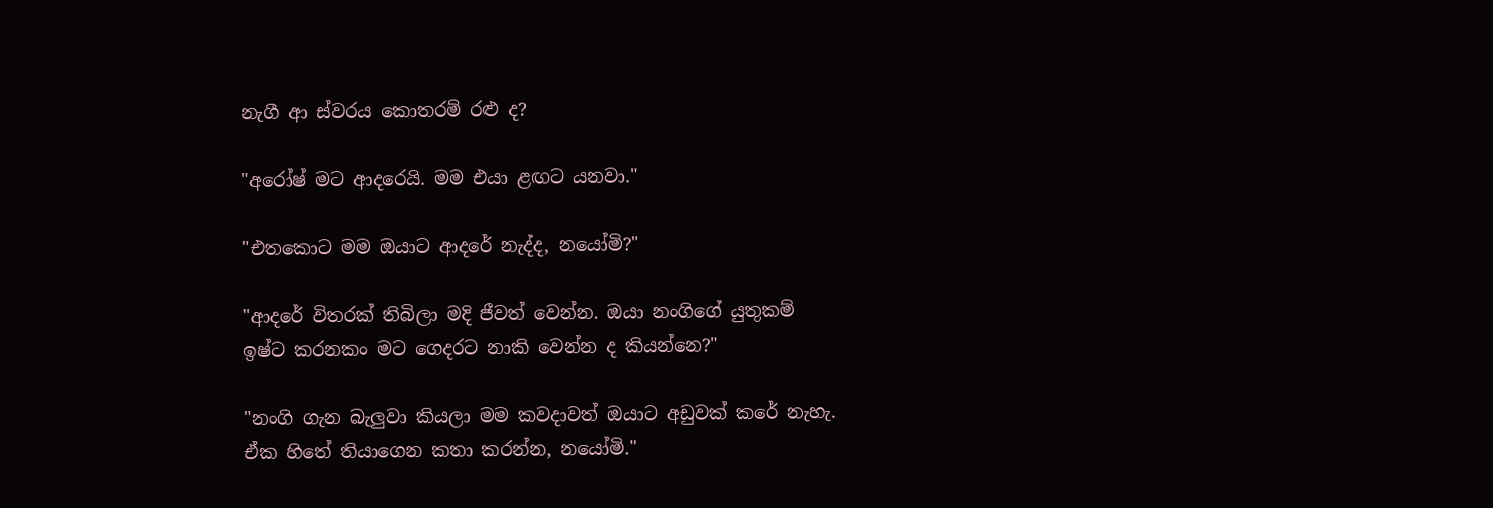නැගී ආ ස්වරය කොතරම් රළු ද?

"අරෝෂ් මට ආදරෙයි. මම එයා ළඟට යනවා."

"එතකොට මම ඔයාට ආදරේ නැද්ද, නයෝමි?"

"ආදරේ විතරක් තිබිලා මදි ජීවත් වෙන්න. ඔයා නංගිගේ යුතුකම් ඉෂ්ට කරනකං මට ගෙදරට නාකි වෙන්න ද කියන්නෙ?"

"නංගි ගැන බැලුවා කියලා මම කවදාවත් ඔයාට අඩුවක් කරේ නැහැ. ඒක හිතේ තියාගෙන කතා කරන්න, නයෝමි."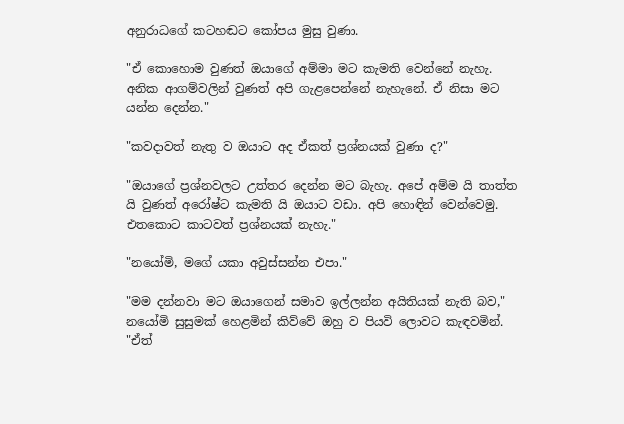අනුරාධගේ කටහඬට කෝපය මුසු වුණා.

"ඒ කොහොම වුණත් ඔයාගේ අම්මා මට කැමති වෙන්නේ නැහැ. අනික ආගම්වලින් වුණත් අපි ගැළපෙන්නේ නැහැනේ. ඒ නිසා මට යන්න දෙන්න."

"කවදාවත් නැතු ව ඔයාට අද ඒකත් ප්‍රශ්නයක් වුණා ද?"

"ඔයාගේ ප්‍රශ්නවලට උත්තර දෙන්න මට බැහැ. අපේ අම්ම යි තාත්ත යි වුණත් අරෝෂ්ට කැමති යි ඔයාට වඩා. අපි හොඳින් වෙන්වෙමු. එතකොට කාටවත් ප්‍රශ්නයක් නැහැ."

"නයෝමි, මගේ යකා අවුස්සන්න එපා."

"මම දන්නවා මට ඔයාගෙන් සමාව ඉල්ලන්න අයිතියක් නැති බව," නයෝමි සුසුමක් හෙළමින් කිව්වේ ඔහු ව පියවි ලොවට කැඳවමින්. "ඒත්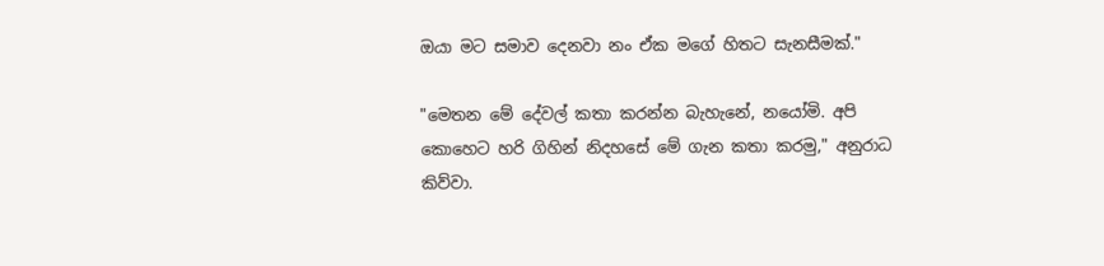ඔයා මට සමාව දෙනවා නං ඒක මගේ හිතට සැනසීමක්."

"මෙතන මේ දේවල් කතා කරන්න බැහැනේ, නයෝමි. අපි කොහෙට හරි ගිහින් නිදහසේ මේ ගැන කතා කරමු," අනුරාධ කිව්වා.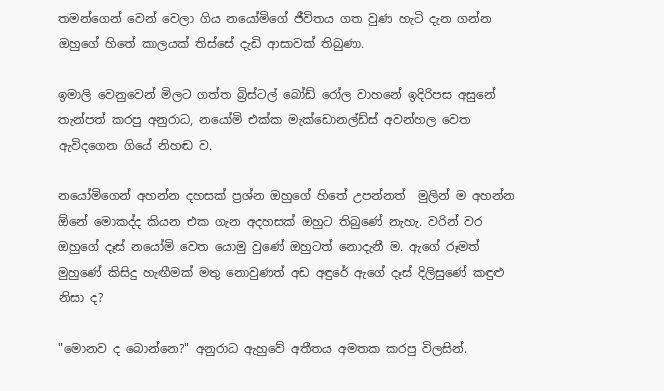තමන්ගෙන් වෙන් වෙලා ගිය නයෝමිගේ ජීවිතය ගත වුණ හැටි දැන ගන්න ඔහුගේ හිතේ කාලයක් තිස්සේ දැඩි ආසාවක් තිබුණා.

ඉමාලි වෙනුවෙන් මිලට ගත්ත බ්‍රිස්ටල් බෝඩ් රෝල වාහනේ ඉදිරිපස අසුනේ තැන්පත් කරපු අනුරාධ, නයෝමි එක්ක මැක්ඩොනල්ඩ්ස් අවන්හල වෙත ඇවිදගෙන ගියේ නිහඬ ව.

නයෝමිගෙන් අහන්න දහසක් ප්‍රශ්න ඔහුගේ හිතේ උපන්නත්  මුලින් ම අහන්න ඕනේ මොකද්ද කියන එක ගැන අදහසක් ඔහුට තිබුණේ නැහැ. වරින් වර ඔහුගේ දෑස් නයෝමි වෙත යොමු වුණේ ඔහුටත් නොදැනී ම. ඇගේ රූමත් මුහුණේ කිසිදු හැඟීමක් මතු නොවුණත් අඩ අඳුරේ ඇගේ දෑස් දිලිසුණේ කඳුළු නිසා ද?

"මොනව ද බොන්නෙ?" අනුරාධ ඇහුවේ අතීතය අමතක කරපු විලසින්.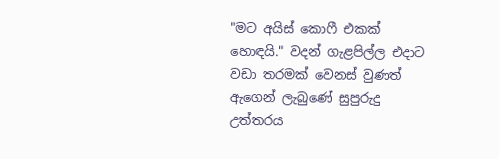"මට අයිස් කොෆී එකක් හොඳයි." වදන් ගැළපිල්ල එදාට වඩා තරමක් වෙනස් වුණත් ඇගෙන් ලැබුණේ සුපුරුදු උත්තරය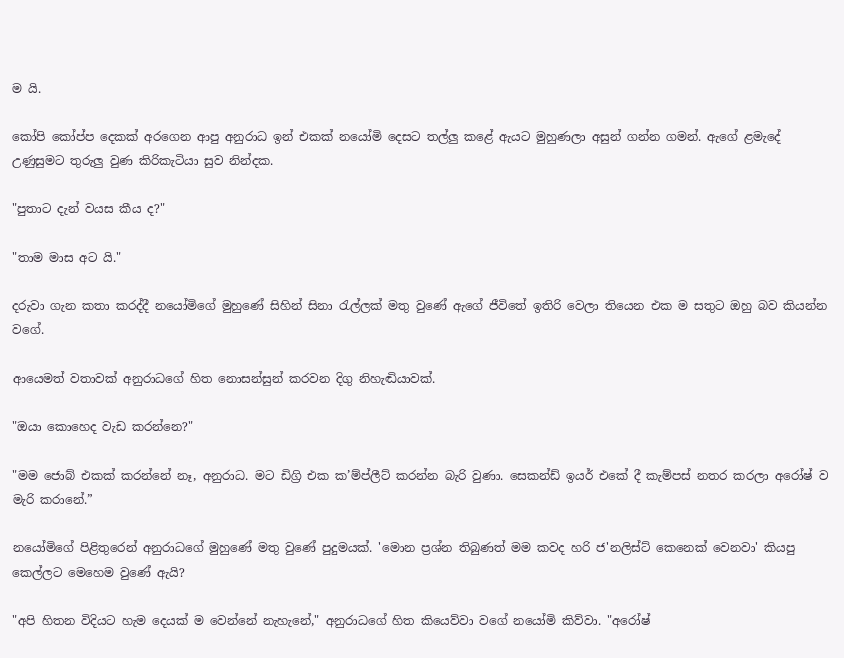ම යි.

කෝපි කෝප්ප දෙකක් අරගෙන ආපු අනුරාධ ඉන් එකක් නයෝමි දෙසට තල්ලු කළේ ඇයට මුහුණලා අසුන් ගන්න ගමන්. ඇගේ ළමැදේ උණුසුමට තුරුලු වුණ කිරිකැටියා සුව නින්දක.

"පුතාට දැන් වයස කීය ද?"

"තාම මාස අට යි."

දරුවා ගැන කතා කරද්දී නයෝමිගේ මුහුණේ සිහින් සිනා රැල්ලක් මතු වුණේ ඇගේ ජීවිතේ ඉතිරි වෙලා තියෙන එක ම සතුට ඔහු බව කියන්න වගේ.

ආයෙමත් වතාවක් අනුරාධගේ හිත නොසන්සුන් කරවන දිගු නිහැඬියාවක්.

"ඔයා කොහෙද වැඩ කරන්නෙ?"

"මම ජොබ් එකක් කරන්නේ නෑ, අනුරාධ. මට ඩිග්‍රි එක ක’ම්ප්ලීට් කරන්න බැරි වුණා. සෙකන්ඩ් ඉයර් එකේ දී කැම්පස් නතර කරලා අරෝෂ් ව මැරි කරානේ.”

නයෝමිගේ පිළිතුරෙන් අනුරාධගේ මුහුණේ මතු වුණේ පුදුමයක්. 'මොන ප්‍රශ්න තිබුණත් මම කවද හරි ජ'නලිස්ට් කෙනෙක් වෙනවා' කියපු කෙල්ලට මෙහෙම වුණේ ඇයි?

"අපි හිතන විදියට හැම දෙයක් ම වෙන්නේ නැහැනේ," අනුරාධගේ හිත කියෙව්වා වගේ නයෝමි කිව්වා. "අරෝෂ්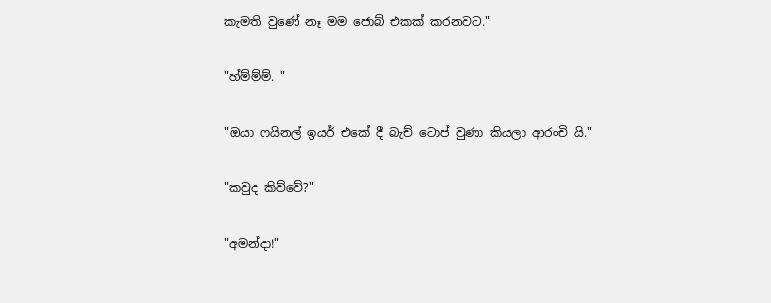කැමති වුණේ නෑ මම ජොබ් එකක් කරනවට."

"හ්ම්ම්ම්. "

"ඔයා ෆයිනල් ඉයර් එකේ දී බැච් ටොප් වුණා කියලා ආරංචි යි."

"කවුද කිව්වේ?"

"අමන්දා!"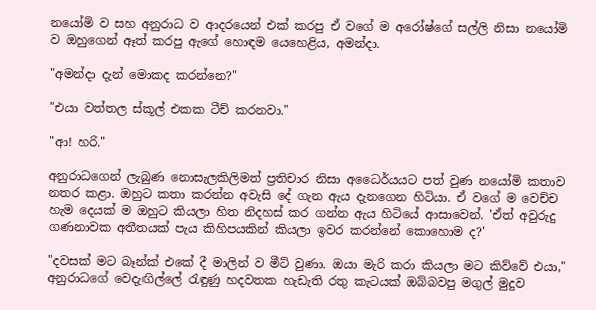නයෝමි ව සහ අනුරාධ ව ආදරයෙන් එක් කරපු ඒ වගේ ම අරෝෂ්ගේ සල්ලි නිසා නයෝමි ව ඔහුගෙන් ඈත් කරපු ඇගේ හොඳම යෙහෙළිය, අමන්දා.

"අමන්දා දැන් මොකද කරන්නෙ?"

"එයා වත්තල ස්කූල් එකක ටීච් කරනවා."

"ආ! හරි."

අනුරාධගෙන් ලැබුණ නොසැලකිලිමත් ප්‍රතිචාර නිසා අධෛර්යයට පත් වුණ නයෝමි කතාව නතර කළා. ඔහුට කතා කරන්න අවැසි දේ ගැන ඇය දැනගෙන හිටියා. ඒ වගේ ම වෙච්ච හැම දෙයක් ම ඔහුට කියලා හිත නිදහස් කර ගන්න ඇය හිටියේ ආසාවෙන්. 'ඒත් අවුරුදු ගණනාවක අතීතයක් පැය කිහිපයකින් කියලා ඉවර කරන්නේ කොහොම ද?'

"දවසක් මට බෑන්ක් එකේ දී මාලින් ව මීට් වුණා. ඔයා මැරි කරා කියලා මට කිව්වේ එයා," අනුරාධගේ වෙදැඟිල්ලේ රැඳුණු හදවතක හැඩැති රතු කැටයක් ඔබ්බවපු මගුල් මුදුව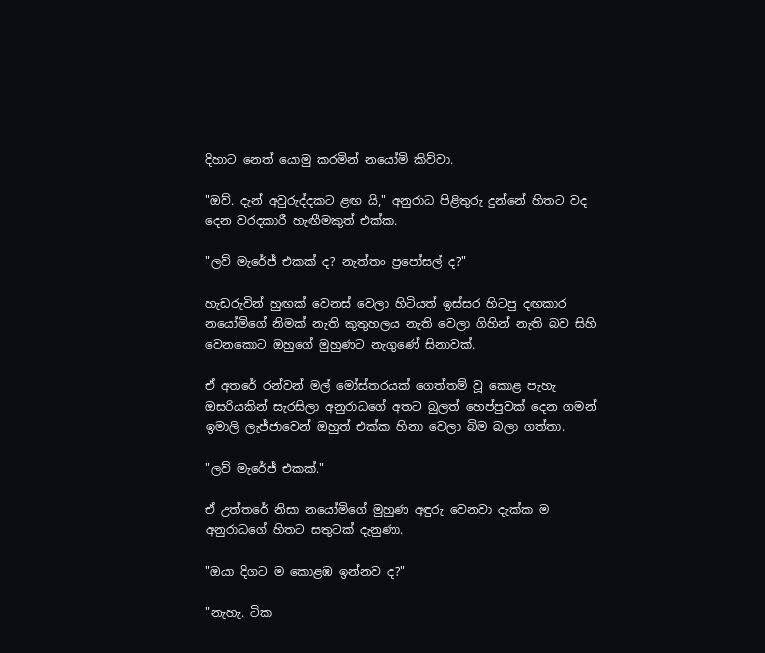දිහාට නෙත් යොමු කරමින් නයෝමි කිව්වා.

"ඔව්. දැන් අවුරුද්දකට ළඟ යි," අනුරාධ පිළිතුරු දුන්නේ හිතට වද දෙන වරදකාරී හැඟීමකුත් එක්ක.

"ලව් මැරේජ් එකක් ද? නැත්තං ප්‍රපෝසල් ද?"

හැඩරුවින් හුඟක් වෙනස් වෙලා හිටියත් ඉස්සර හිටපු දඟකාර නයෝමිගේ නිමක් නැති කුතුහලය නැති වෙලා ගිහින් නැති බව සිහි වෙනකොට ඔහුගේ මුහුණට නැගුණේ සිනාවක්.

ඒ අතරේ රන්වන් මල් මෝස්තරයක් ගෙත්තම් වූ කොළ පැහැ ඔසරියකින් සැරසිලා අනුරාධගේ අතට බුලත් හෙප්පුවක් දෙන ගමන් ඉමාලි ලැජ්ජාවෙන් ඔහුත් එක්ක හිනා වෙලා බිම බලා ගත්තා.

"ලව් මැරේජ් එකක්."

ඒ උත්තරේ නිසා නයෝමිගේ මුහුණ අඳුරු වෙනවා දැක්ක ම අනුරාධගේ හිතට සතුටක් දැනුණා.

"ඔයා දිගට ම කොළඹ ඉන්නව ද?"

"නැහැ. ටික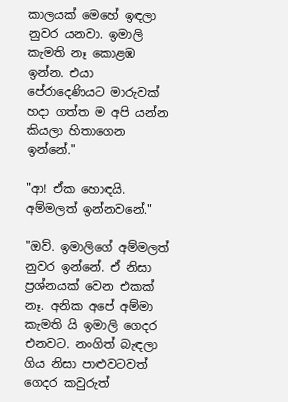කාලයක් මෙහේ ඉඳලා නුවර යනවා. ඉමාලි කැමති නෑ කොළඹ ඉන්න. එයා පේරාදෙණියට මාරුවක් හදා ගත්ත ම අපි යන්න කියලා හිතාගෙන ඉන්නේ."

"ආ! ඒක හොඳයි. අම්මලත් ඉන්නවනේ."

"ඔව්. ඉමාලිගේ අම්මලත් නුවර ඉන්නේ. ඒ නිසා ප්‍රශ්නයක් වෙන එකක් නෑ. අනික අපේ අම්මා කැමති යි ඉමාලි ගෙදර එනවට. නංගිත් බැඳලා ගිය නිසා පාළුවටවත් ගෙදර කවුරුත්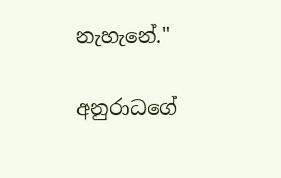නැහැනේ."

අනුරාධගේ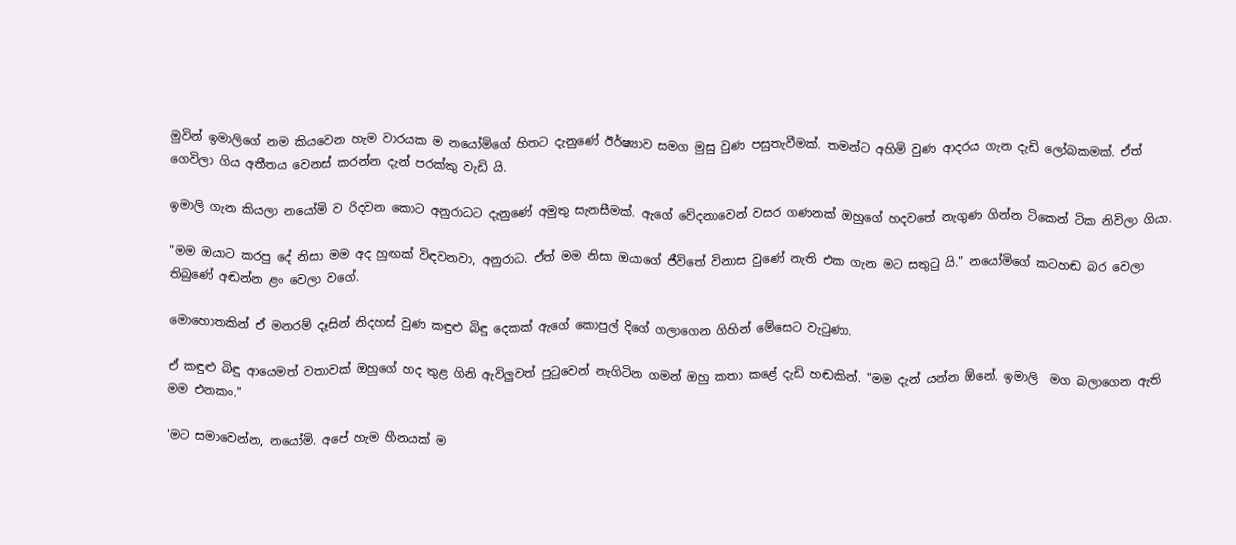මුවින් ඉමාලිගේ නම කියවෙන හැම වාරයක ම නයෝමිගේ හිතට දැනුණේ ඊර්ෂ්‍යාව සමග මුසු වුණ පසුතැවීමක්. තමන්ට අහිමි වුණ ආදරය ගැන දැඩි ලෝබකමක්. ඒත් ගෙවිලා ගිය අතීතය වෙනස් කරන්න දැන් පරක්කු වැඩි යි.

ඉමාලි ගැන කියලා නයෝමි ව රිදවන කොට අනුරාධට දැනුණේ අමුතු සැනසීමක්. ඇගේ වේදනාවෙන් වසර ගණනක් ඔහුගේ හදවතේ නැගුණ ගින්න ටිකෙන් ටික නිවිලා ගියා.

"මම ඔයාට කරපු දේ නිසා මම අද හුඟක් විඳවනවා, අනුරාධ. ඒත් මම නිසා ඔයාගේ ජීවිතේ විනාස වුණේ නැති එක ගැන මට සතුටු යි." නයෝමිගේ කටහඬ බර වෙලා තිබුණේ අඬන්න ළං වෙලා වගේ.

මොහොතකින් ඒ මනරම් දෑසින් නිදහස් වුණ කඳුළු බිඳු දෙකක් ඇගේ කොපුල් දිගේ ගලාගෙන ගිහින් මේසෙට වැටුණා.

ඒ කඳුළු බිඳු ආයෙමත් වතාවක් ඔහුගේ හද තුළ ගිනි ඇවිලුවත් පුටුවෙන් නැගිටින ගමන් ඔහු කතා කළේ දැඩි හඬකින්. "මම දැන් යන්න ඕනේ. ඉමාලි  මග බලාගෙන ඇති මම එනකං."

'මට සමාවෙන්න, නයෝමි. අපේ හැම හීනයක් ම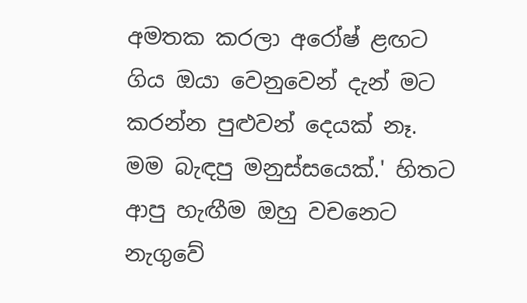අමතක කරලා අරෝෂ් ළඟට ගිය ඔයා වෙනුවෙන් දැන් මට කරන්න පුළුවන් දෙයක් නෑ. මම බැඳපු මනුස්සයෙක්.' හිතට ආපු හැඟීම ඔහු වචනෙට නැගුවේ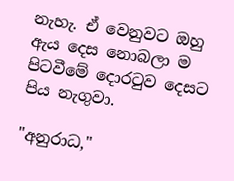නැහැ. ඒ වෙනුවට ඔහු ඇය දෙස නොබලා ම පිටවීමේ දොරටුව දෙසට පිය නැගුවා.

"අනුරාධ,"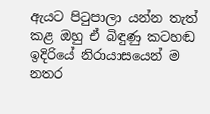ඇයට පිටුපාලා යන්න තැත් කළ ඔහු ඒ බිඳුණු කටහඬ ඉදිරියේ නිරායාසයෙන් ම නතර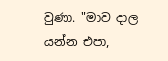වුණා. "මාව දාල යන්න එපා,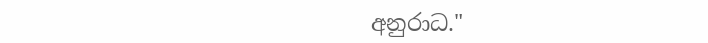අනුරාධ."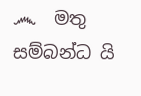෴  මතු සම්බන්ධ යි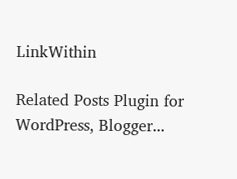LinkWithin

Related Posts Plugin for WordPress, Blogger...